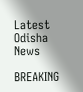Latest Odisha News

BREAKING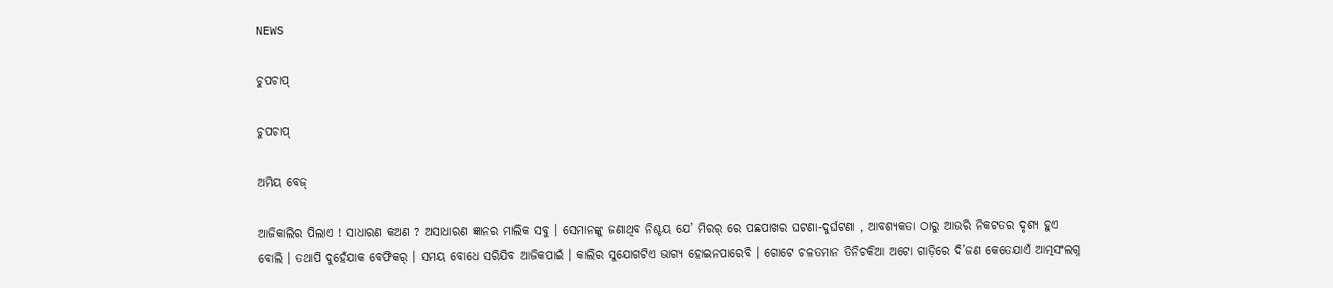NEWS

ଚୁପଚାପ୍

ଚୁପଚାପ୍

ଅମିୟ ବେଜ୍

ଆଜିକାଲିର ପିଲାଏ ! ସାଧାରଣ କଅଣ ? ଅସାଧାରଣ ଜ୍ଞାନର ମାଲିକ ସବୁ । ସେମାନଙ୍କୁ ଜଣାଥିବ ନିଶ୍ଚୟ ଯେ’ ମିରର୍ ରେ ପଛପାଖର ଘଟଣା-ଦୁର୍ଘଟଣା , ଆବଶ୍ୟକତା ଠାରୁ ଆଉରି ନିକଟତର ଦୃଶ୍ୟ ହୁଏ ବୋଲି । ତଥାପି ଦୁହେଁଯାକ ବେଫିକର୍ । ସମୟ ବୋଧେ ସରିଯିବ ଆଜିକପାଇଁ । କାଲିର ସୁଯୋଗଟିଏ ଭାଗ୍ୟ ହୋଇନପାରେବି । ଗୋଟେ ଚଳତମାନ ତିନିଚକିଆ ଅଟୋ ଗାଡ଼ିରେ ଦି’ଜଣ କେତେଯାଏଁ ଆତ୍ମସଂଲଗ୍ନ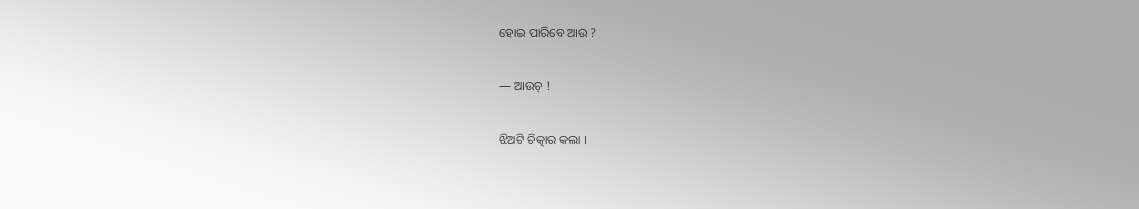ହୋଇ ପାରିବେ ଆଉ ?

― ଆଉଚ୍ !

ଝିଅଟି ଚିତ୍କାର କଲା ।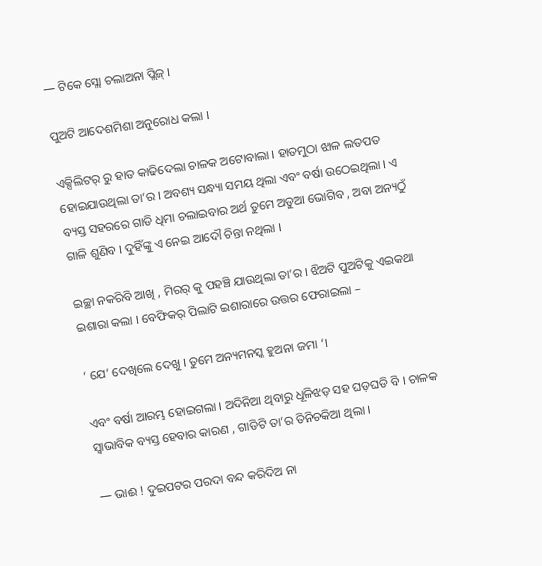― ଟିକେ ସ୍ଲୋ ଚଲାଅନା ପ୍ଲିଜ୍ ।

ପୁଅଟି ଆଦେଶମିଶା ଅନୁରୋଧ କଲା ।

ଏକ୍ସିଲିଟର୍ ରୁ ହାତ କାଢିଦେଲା ଚାଳକ ଅଟୋବାଲା । ହାତମୁଠା ଝାଳ ଲତପତ ହୋଇଯାଉଥିଲା ତା’ର । ଅବଶ୍ୟ ସନ୍ଧ୍ୟା ସମୟ ଥିଲା ଏବଂ ବର୍ଷା ଉଠେଇଥିଲା । ଏ ବ୍ୟସ୍ତ ସହରରେ ଗାଡି ଧିମା ଚଲାଇବାର ଅର୍ଥ ତୁମେ ଅଡୁଆ ଭୋଗିବ , ଅବା ଅନ୍ୟଠୁଁ ଗାଳି ଶୁଣିବ । ଦୁହିଁଙ୍କୁ ଏ ନେଇ ଆଦୌ ଚିନ୍ତା ନଥିଲା ।

ଇଚ୍ଛା ନକରିବି ଆଖି , ମିରର୍ କୁ ପହଞ୍ଚି ଯାଉଥିଲା ତା’ର । ଝିଅଟି ପୁଅଟିକୁ ଏଇକଥା ଇଶାରା କଲା । ବେଫିକର୍ ପିଲାଟି ଇଶାରାରେ ଉତ୍ତର ଫେରାଇଲା –

‘ ଯେ’ ଦେଖିଲେ ଦେଖୁ । ତୁମେ ଅନ୍ୟମନସ୍କ ହୁଅନା ଜମା ‘।

ଏବଂ ବର୍ଷା ଆରମ୍ଭ ହୋଇଗଲା । ଅଦିନିଆ ଥିବାରୁ ଧୂଳିଝଡ଼ ସହ ଘଡ଼ଘଡି ବି । ଚାଳକ ସ୍ୱାଭାବିକ ବ୍ୟସ୍ତ ହେବାର କାରଣ , ଗାଡିଟି ତା’ର ତିନିଚକିଆ ଥିଲା ।

― ଭାଈ ! ଦୁଇପଟର ପରଦା ବନ୍ଦ କରିଦିଅ ନା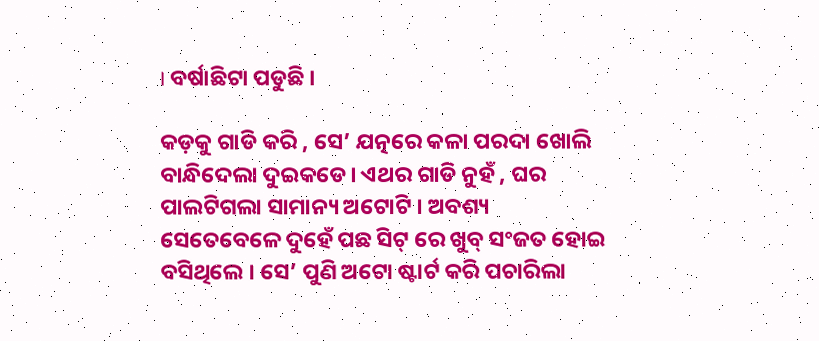। ବର୍ଷାଛିଟା ପଡୁଛି ।

କଡ଼କୁ ଗାଡି କରି , ସେ’ ଯତ୍ନରେ କଳା ପରଦା ଖୋଲି ବାନ୍ଧିଦେଲା ଦୁଇକଡେ। ଏଥର ଗାଡି ନୁହଁ , ଘର ପାଲଟିଗଲା ସାମାନ୍ୟ ଅଟୋଟି । ଅବଶ୍ୟ ସେତେବେଳେ ଦୁହେଁ ପଛ ସିଟ୍ ରେ ଖୁବ୍ ସଂଜତ ହୋଇ ବସିଥିଲେ । ସେ’ ପୁଣି ଅଟୋ ଷ୍ଟାର୍ଟ କରି ପଚାରିଲା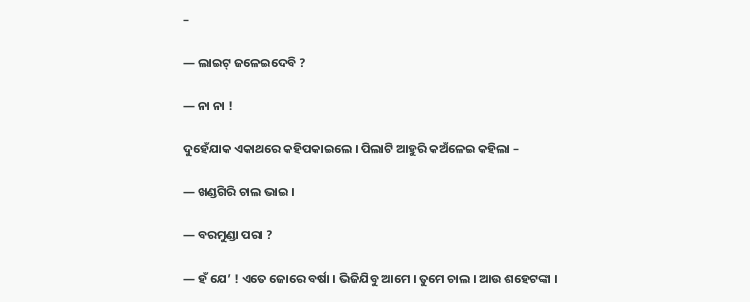–

― ଲାଇଟ୍ ଜଳେଇଦେବି ?

― ନା ନା !

ଦୁହେଁଯାକ ଏକାଥରେ କହିପକାଇଲେ । ପିଲାଟି ଆହୁରି କଅଁଳେଇ କହିଲା –

― ଖଣ୍ଡଗିରି ଚାଲ ଭାଇ ।

― ବରମୁଣ୍ଡା ପରା ?

― ହଁ ଯେ’ ! ଏତେ ଜୋରେ ବର୍ଷା । ଭିଜିଯିବୁ ଆମେ । ତୁମେ ଚାଲ । ଆଉ ଶହେଟଙ୍କା ।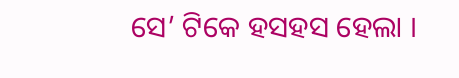ସେ’ ଟିକେ ହସହସ ହେଲା ।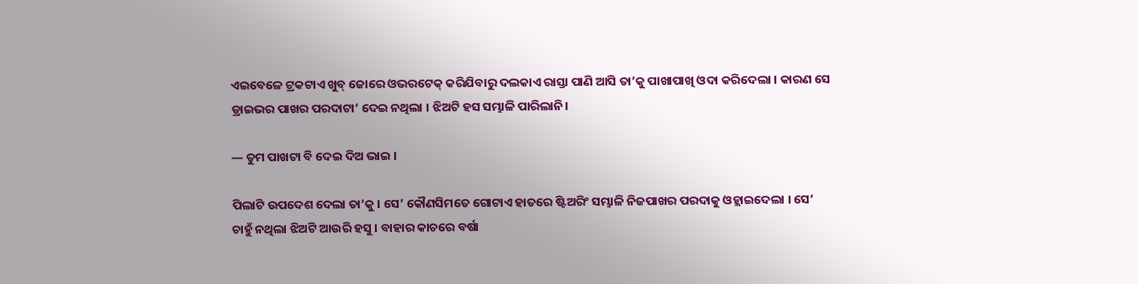ଏଇବେଳେ ଟ୍ରକଟାଏ ଖୁବ୍ ଜୋରେ ଓଭରଟେକ୍ କରିଯିବାରୁ ଦଲକାଏ ରାସ୍ତା ପାଣି ଆସି ତା’କୁ ପାଖାପାଖି ଓଦା କରିଦେଲା । କାରଣ ସେ ଡ୍ରାଇଭର ପାଖର ପରଦାଟା’ ଦେଇ ନଥିଲା । ଝିଅଟି ହସ ସମ୍ଭାଳି ପାରିଲାନି।

― ତୁମ ପାଖଟା ବି ଦେଇ ଦିଅ ଭାଇ ।

ପିଲାଟି ଉପଦେଶ ଦେଲା ତା’କୁ । ସେ’ କୌଣସିମତେ ଗୋଟାଏ ହାତରେ ଷ୍ଟିଅରିଂ ସମ୍ଭାଳି ନିଜପାଖର ପରଦାକୁ ଓହ୍ଲାଇଦେଲା । ସେ’ ଚାହୁଁ ନଥିଲା ଝିଅଟି ଆଉରି ହସୁ । ବାହାର କାଚରେ ବର୍ଷା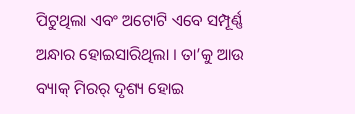ପିଟୁଥିଲା ଏବଂ ଅଟୋଟି ଏବେ ସମ୍ପୂର୍ଣ୍ଣ ଅନ୍ଧାର ହୋଇସାରିଥିଲା । ତା’କୁ ଆଉ ବ୍ୟାକ୍ ମିରର୍ ଦୃଶ୍ୟ ହୋଇ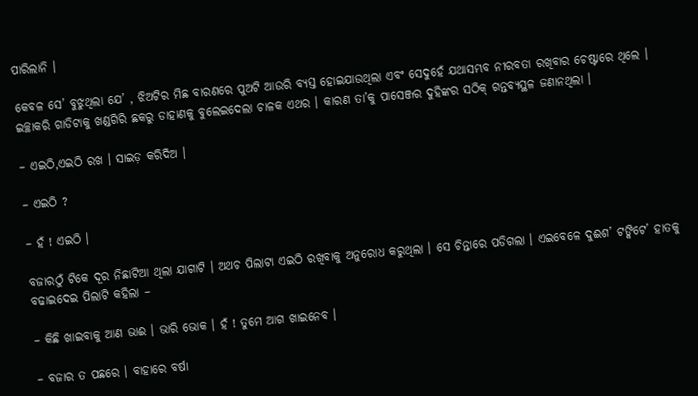ପାରିଲାନି ।

କେବଳ ସେ’ ବୁଝୁଥିଲା ଯେ’ , ଝିଅଟିର ମିଛ ବାରଣରେ ପୁଅଟି ଆଉରି ବ୍ୟସ୍ତ ହୋଇଯାଉଥିଲା ଏବଂ ସେଦୁହେଁ ଯଥାସମ୍ଭବ ନୀରବତା ରଖିବାର ଚେଷ୍ଟାରେ ଥିଲେ । ଇଚ୍ଛାକରି ଗାଡିଟାକୁ ଖଣ୍ଡଗିରି ଛକରୁ ଡାହାଣକୁ ବୁଲେଇଦେଲା ଚାଳକ ଏଥର । କାରଣ ତା’କୁ ପାସେଞ୍ଜର ଦୁହିଙ୍କର ସଠିକ୍ ଗନ୍ତବ୍ୟସ୍ଥଳ ଜଣାନଥିଲା ।

– ଏଇଠି,ଏଇଠି ରଖ । ସାଇଡ଼ କରିଦିଅ ।

– ଏଇଠି ?

– ହଁ ! ଏଇଠି ।

ବଜାରଠୁଁ ଟିକେ ଦୂର ନିଛାଟିଆ ଥିଲା ଯାଗାଟି । ଅଥଚ ପିଲାଟା ଏଇଠି ରଖିବାକୁ ଅନୁରୋଧ କରୁଥିଲା । ସେ ଚିନ୍ତାରେ ପଡିଗଲା । ଏଇବେଳେ ଦୁଈଶ’ ଟଙ୍କିଟେ’ ହାତକୁ ବଢାଇଦେଇ ପିଲାଟି କହିଲା –

– କିଛି ଖାଇବାକୁ ଆଣ ଭାଈ । ଭାରି ଭୋକ । ହଁ ! ତୁମେ ଆଗ ଖାଇନେବ ।

– ବଜାର ତ ପଛରେ । ବାହାରେ ବର୍ଷା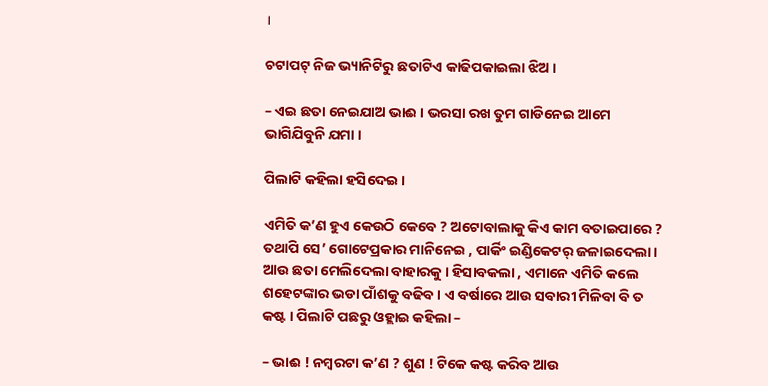।

ଚଟାପଟ୍ ନିଜ ଭ୍ୟାନିଟିରୁ ଛତାଟିଏ କାଢିପକାଇଲା ଝିଅ ।

– ଏଇ ଛତା ନେଇଯାଅ ଭାଈ । ଭରସା ରଖ ତୁମ ଗାଡିନେଇ ଆମେ ଭାଗିଯିବୁନି ଯମା ।

ପିଲାଟି କହିଲା ହସିଦେଇ ।

ଏମିତି କ’ଣ ହୁଏ କେଉଠି କେବେ ? ଅଟୋବାଲାକୁ କିଏ କାମ ବତାଇପାରେ ? ତଥାପି ସେ’ ଗୋଟେପ୍ରକାର ମାନିନେଇ , ପାର୍କିଂ ଇଣ୍ଡିକେଟର୍ ଜଳାଇଦେଲା । ଆଉ ଛତା ମେଲିଦେଲା ବାହାରକୁ । ହିସାବକଲା , ଏମାନେ ଏମିତି କଲେ ଶହେଟଙ୍କାର ଭଡା ପାଁଶକୁ ବଢିବ । ଏ ବର୍ଷାରେ ଆଉ ସବାରୀ ମିଳିବା ବି ତ କଷ୍ଟ । ପିଲାଟି ପଛରୁ ଓହ୍ଲାଇ କହିଲା –

– ଭାଈ ! ନମ୍ବରଟା କ’ଣ ? ଶୁଣ ! ଟିକେ କଷ୍ଟ କରିବ ଆଉ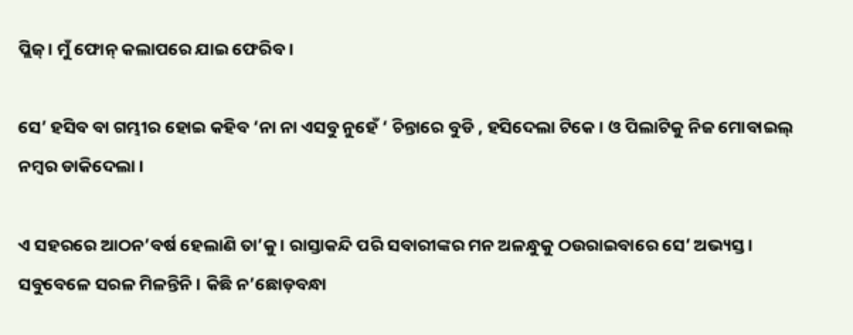ପ୍ଲିଜ୍ । ମୁଁ ଫୋନ୍ କଲାପରେ ଯାଇ ଫେରିବ ।

ସେ’ ହସିବ ବା ଗମ୍ଭୀର ହୋଇ କହିବ ‘ନା ନା ଏସବୁ ନୁହେଁ ‘ ଚିନ୍ତାରେ ବୁଡି , ହସିଦେଲା ଟିକେ । ଓ ପିଲାଟିକୁ ନିଜ ମୋବାଇଲ୍ ନମ୍ବର ଡାକିଦେଲା ।

ଏ ସହରରେ ଆଠନ’ବର୍ଷ ହେଲାଣି ତା’କୁ । ରାସ୍ତାକନ୍ଦି ପରି ସବାରୀଙ୍କର ମନ ଅଳନ୍ଧୁକୁ ଠଉରାଇବାରେ ସେ’ ଅଭ୍ୟସ୍ତ । ସବୁବେଳେ ସରଳ ମିଳନ୍ତିନି । କିଛି ନ’ଛୋଡ଼ବନ୍ଧା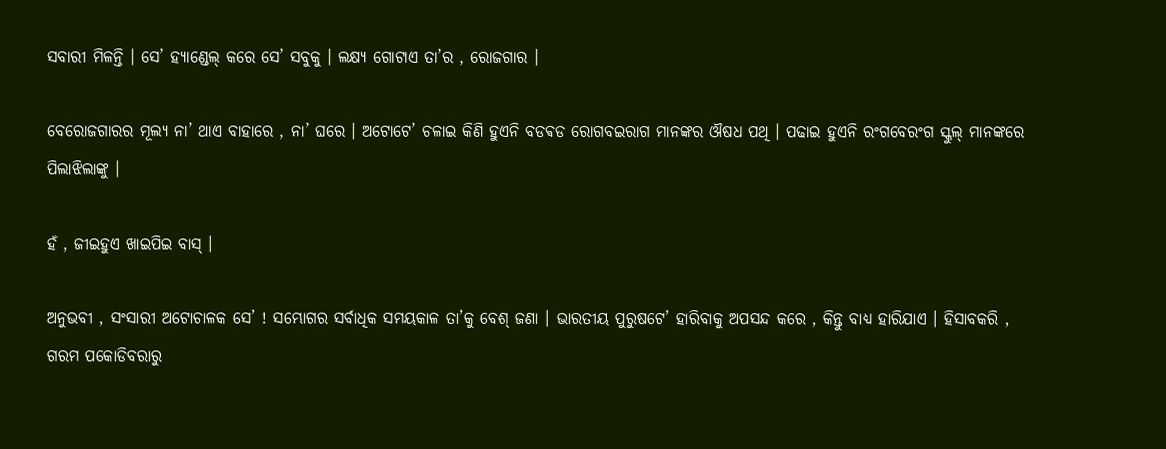ସବାରୀ ମିଳନ୍ତି । ସେ’ ହ୍ୟାଣ୍ଡେଲ୍ କରେ ସେ’ ସବୁକୁ । ଲକ୍ଷ୍ୟ ଗୋଟାଏ ତା’ର , ରୋଜଗାର ।

ବେରୋଜଗାରର ମୂଲ୍ୟ ନା’ ଥାଏ ବାହାରେ , ନା’ ଘରେ । ଅଟୋଟେ’ ଚଳାଇ କିଣି ହୁଏନି ବଡଵଡ ରୋଗବଇରାଗ ମାନଙ୍କର ଔଷଧ ପଥି । ପଢାଇ ହୁଏନି ରଂଗବେରଂଗ ସ୍କୁଲ୍ ମାନଙ୍କରେ ପିଲାଝିଲାଙ୍କୁ ।

ହଁ , ଜୀଇହୁଏ ଖାଇପିଇ ବାସ୍ ।

ଅନୁଭବୀ , ସଂସାରୀ ଅଟୋଚାଳକ ସେ’ ! ସମ୍ଭୋଗର ସର୍ବାଧିକ ସମୟକାଳ ତା’କୁ ବେଶ୍ ଜଣା । ଭାରତୀୟ ପୁରୁଷଟେ’ ହାରିବାକୁ ଅପସନ୍ଦ କରେ , କିନ୍ତୁ ବାଧ୍ୟ ହାରିଯାଏ । ହିସାବକରି , ଗରମ ପକୋଡିବରାରୁ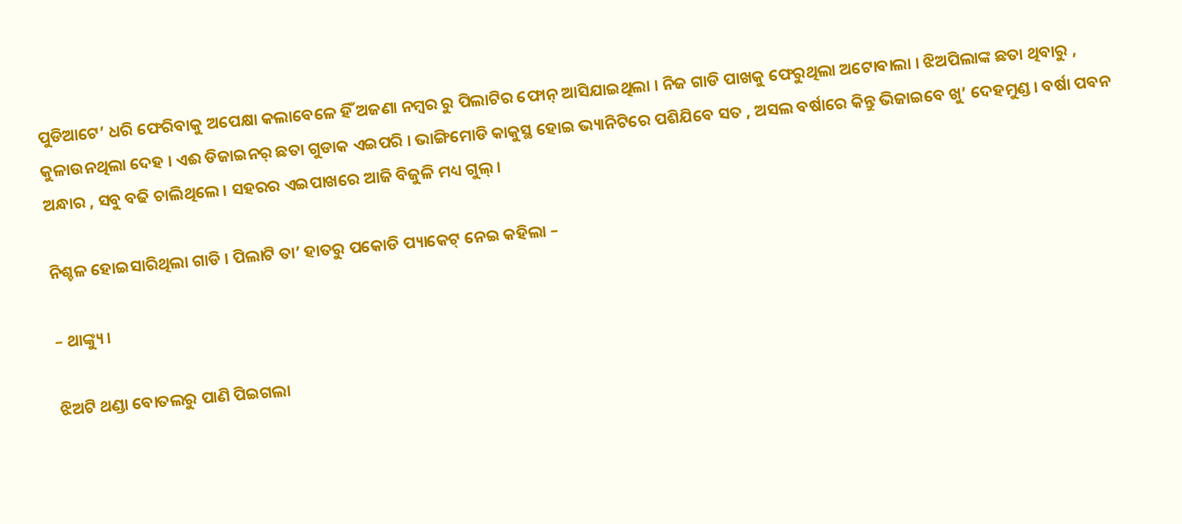ପୁଡିଆଟେ’ ଧରି ଫେରିବାକୁ ଅପେକ୍ଷା କଲାବେଳେ ହିଁ ଅଜଣା ନମ୍ବର ରୁ ପିଲାଟିର ଫୋନ୍ ଆସିଯାଇଥିଲା । ନିଜ ଗାଡି ପାଖକୁ ଫେରୁଥିଲା ଅଟୋବାଲା । ଝିଅପିଲାଙ୍କ ଛତା ଥିବାରୁ , କୁଳାଉନଥିଲା ଦେହ । ଏଈ ଡିଜାଇନର୍ ଛତା ଗୁଡାକ ଏଇପରି । ଭାଙ୍ଗିମୋଡି କାକୁସ୍ଥ ହୋଇ ଭ୍ୟାନିଟିରେ ପଶିଯିବେ ସତ , ଅସଲ ବର୍ଷାରେ କିନ୍ତୁ ଭିଜାଇବେ ଖୁ’ ଦେହମୁଣ୍ଡ । ବର୍ଷା ପବନ ଅନ୍ଧାର , ସବୁ ବଢି ଚାଲିଥିଲେ । ସହରର ଏଇପାଖରେ ଆଜି ବିଜୁଳି ମଧ୍ୟ ଗୁଲ୍ ।

ନିଶ୍ଚଳ ହୋଇସାରିଥିଲା ଗାଡି । ପିଲାଟି ତା’ ହାତରୁ ପକୋଡି ପ୍ୟାକେଟ୍ ନେଇ କହିଲା –

– ଥାଙ୍କ୍ୟୁ ।

ଝିଅଟି ଥଣ୍ଡା ବୋତଲରୁ ପାଣି ପିଇଗଲା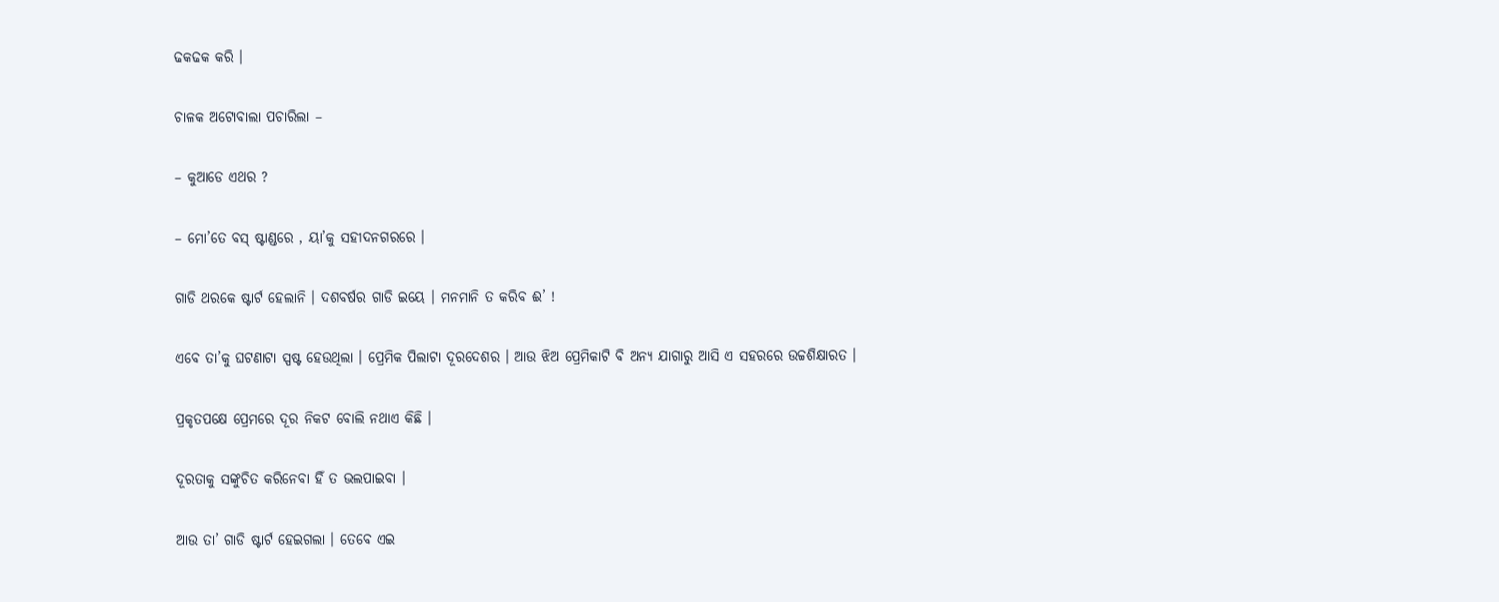ଢକଢକ କରି ।

ଚାଳକ ଅଟୋବାଲା ପଚାରିଲା –

– କୁଆଡେ ଏଥର ?

– ମୋ’ତେ ବସ୍ ଷ୍ଟାଣ୍ଡରେ , ୟା’କୁ ସହୀଦନଗରରେ ।

ଗାଡି ଥରକେ ଷ୍ଟାର୍ଟ ହେଲାନି । ଦଶବର୍ଷର ଗାଡି ଇୟେ । ମନମାନି ତ କରିବ ଈ’ !

ଏବେ ତା’କୁ ଘଟଣାଟା ସ୍ପଷ୍ଟ ହେଉଥିଲା । ପ୍ରେମିକ ପିଲାଟା ଦୂରଦେଶର । ଆଉ ଝିଅ ପ୍ରେମିକାଟି ବି ଅନ୍ୟ ଯାଗାରୁ ଆସି ଏ ସହରରେ ଉଚ୍ଚଶିକ୍ଷାରତ ।

ପ୍ରକୃତପକ୍ଷେ ପ୍ରେମରେ ଦୂର ନିକଟ ବୋଲି ନଥାଏ କିଛି ।

ଦୂରତାକୁ ସଙ୍କୁଚିତ କରିନେବା ହିଁ ତ ଭଲପାଇବା ।

ଆଉ ତା’ ଗାଡି ଷ୍ଟାର୍ଟ ହେଇଗଲା । ତେବେ ଏଇ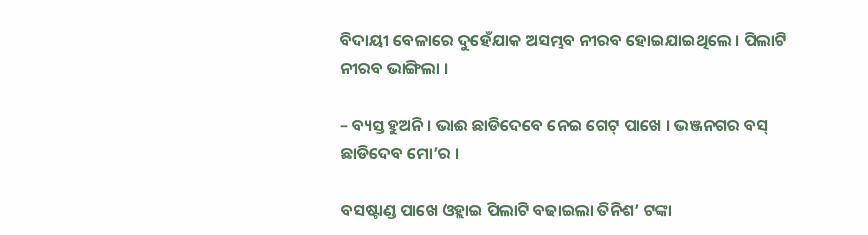ବିଦାୟୀ ବେଳାରେ ଦୁହେଁଯାକ ଅସମ୍ଭବ ନୀରବ ହୋଇଯାଇଥିଲେ । ପିଲାଟି ନୀରବ ଭାଙ୍ଗିଲା ।

– ବ୍ୟସ୍ତ ହୁଅନି । ଭାଈ ଛାଡିଦେବେ ନେଇ ଗେଟ୍ ପାଖେ । ଭଞ୍ଜନଗର ବସ୍ ଛାଡିଦେବ ମୋ’ର ।

ବସଷ୍ଟାଣ୍ଡ ପାଖେ ଓହ୍ଲାଇ ପିଲାଟି ବଢାଇଲା ତିନିଶ’ ଟଙ୍କା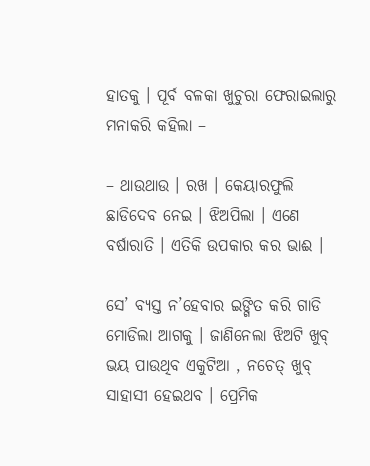ହାତକୁ । ପୂର୍ବ ବଳକା ଖୁଚୁରା ଫେରାଇଲାରୁ ମନାକରି କହିଲା –

– ଥାଉଥାଉ । ରଖ । କେୟାରଫୁଲି ଛାଡିଦେବ ନେଇ । ଝିଅପିଲା । ଏଣେ ବର୍ଷାରାତି । ଏତିକି ଉପକାର କର ଭାଈ ।

ସେ’ ବ୍ୟସ୍ତ ନ’ହେବାର ଇଙ୍ଗିତ କରି ଗାଡି ମୋଡିଲା ଆଗକୁ । ଜାଣିନେଲା ଝିଅଟି ଖୁବ୍ ଭୟ ପାଉଥିବ ଏକୁଟିଆ , ନଚେତ୍ ଖୁବ୍ ସାହାସୀ ହେଇଥବ । ପ୍ରେମିକ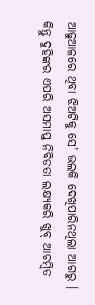ଆଢୁଆଳରେ ଥିବା ଝିଅଟିକୁ ସେ’ ଭଲକି ଦେଖିପାରିନଥିଲା ଆଗରୁ । କିନ୍ତୁ ଦୁହିଙ୍କର ଏପରି ଅସମାପ୍ତ ନିବିଡତା ଲକ୍ଷ୍ୟକରି ଖୁବ୍ ଆଚମ୍ବିତ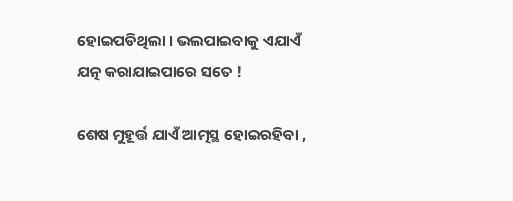ହୋଇପଡିଥିଲା । ଭଲପାଇବାକୁ ଏଯାଏଁ ଯତ୍ନ କରାଯାଇପାରେ ସତେ !

ଶେଷ ମୁହୂର୍ତ୍ତ ଯାଏଁ ଆତ୍ମସ୍ଥ ହୋଇରହିବା ,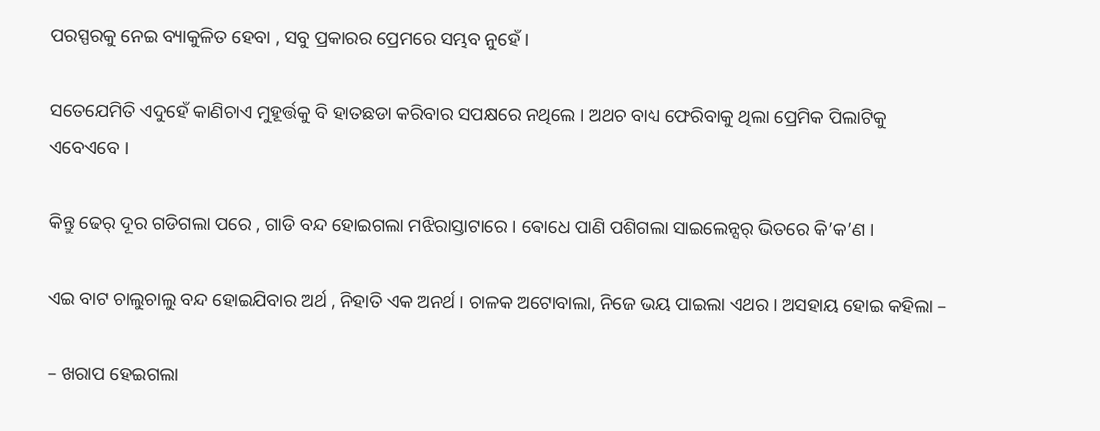ପରସ୍ପରକୁ ନେଇ ବ୍ୟାକୁଳିତ ହେବା , ସବୁ ପ୍ରକାରର ପ୍ରେମରେ ସମ୍ଭବ ନୁହେଁ ।

ସତେଯେମିତି ଏଦୁହେଁ କାଣିଚାଏ ମୁହୂର୍ତ୍ତକୁ ବି ହାତଛଡା କରିବାର ସପକ୍ଷରେ ନଥିଲେ । ଅଥଚ ବାଧ୍ୟ ଫେରିବାକୁ ଥିଲା ପ୍ରେମିକ ପିଲାଟିକୁ ଏବେଏବେ ।

କିନ୍ତୁ ଢେର୍ ଦୂର ଗଡିଗଲା ପରେ , ଗାଡି ବନ୍ଦ ହୋଇଗଲା ମଝିରାସ୍ତାଟାରେ । ଵୋଧେ ପାଣି ପଶିଗଲା ସାଇଲେନ୍ସର୍ ଭିତରେ କି’କ’ଣ ।

ଏଇ ବାଟ ଚାଲୁଚାଲୁ ବନ୍ଦ ହୋଇଯିବାର ଅର୍ଥ , ନିହାତି ଏକ ଅନର୍ଥ । ଚାଳକ ଅଟୋବାଲା, ନିଜେ ଭୟ ପାଇଲା ଏଥର । ଅସହାୟ ହୋଇ କହିଲା –

– ଖରାପ ହେଇଗଲା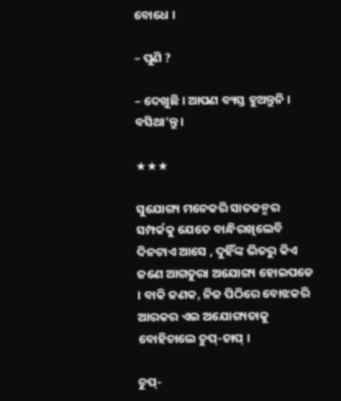ବୋଧେ ।

– ପୁଣି ?

– ଦେଖୁଛି । ଆପଣ ବ୍ୟସ୍ତ ହୁଅନ୍ତୁନି । ବସିଥା’ନ୍ତୁ ।

★★★

ସୁଯୋଗ୍ୟ ମନେକରି ସାତଜନ୍ମର ସମ୍ପର୍କକୁ ଯେତେ ବାନ୍ଧିରଖିଲେବି ଦିନଟାଏ ଆସେ , ଦୁହିଁଙ୍କ ଭିତରୁ କିଏ ଜଣେ ଆଗତୁରା ଅଯୋଗ୍ୟ ହୋଇପଡେ । ବାକି ଜଣକ, ନିଜ ପିଠିରେ ବୋଝକରି ଆରକର ଏଇ ଅଯୋଗ୍ୟତାକୁ ବୋହିଚାଲେ ଚୁପ୍-ଚାପ୍ ।

ଚୁପ୍-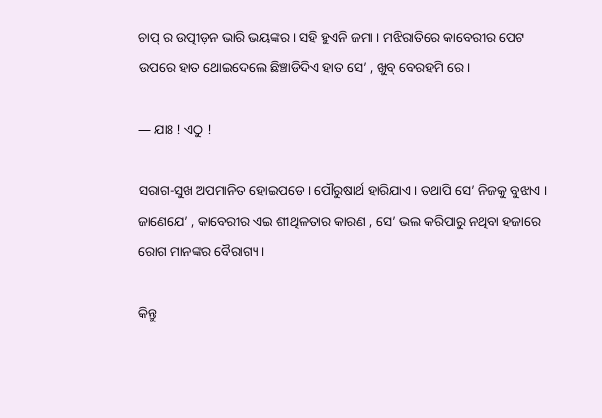ଚାପ୍ ର ଉତ୍ପୀଡ଼ନ ଭାରି ଭୟଙ୍କର । ସହି ହୁଏନି ଜମା । ମଝିରାତିରେ କାବେରୀର ପେଟ ଉପରେ ହାତ ଥୋଇଦେଲେ ଛିଞ୍ଚାଡିଦିଏ ହାତ ସେ’ , ଖୁବ୍ ବେରହମି ରେ ।

― ଯାଃ ! ଏଠୁ !

ସରାଗ-ସୁଖ ଅପମାନିତ ହୋଇପଡେ । ପୌରୁଷାର୍ଥ ହାରିଯାଏ । ତଥାପି ସେ’ ନିଜକୁ ବୁଝାଏ । ଜାଣେଯେ’ , କାବେରୀର ଏଇ ଶୀଥିଳତାର କାରଣ , ସେ’ ଭଲ କରିପାରୁ ନଥିବା ହଜାରେ ରୋଗ ମାନଙ୍କର ବୈରାଗ୍ୟ ।

କିନ୍ତୁ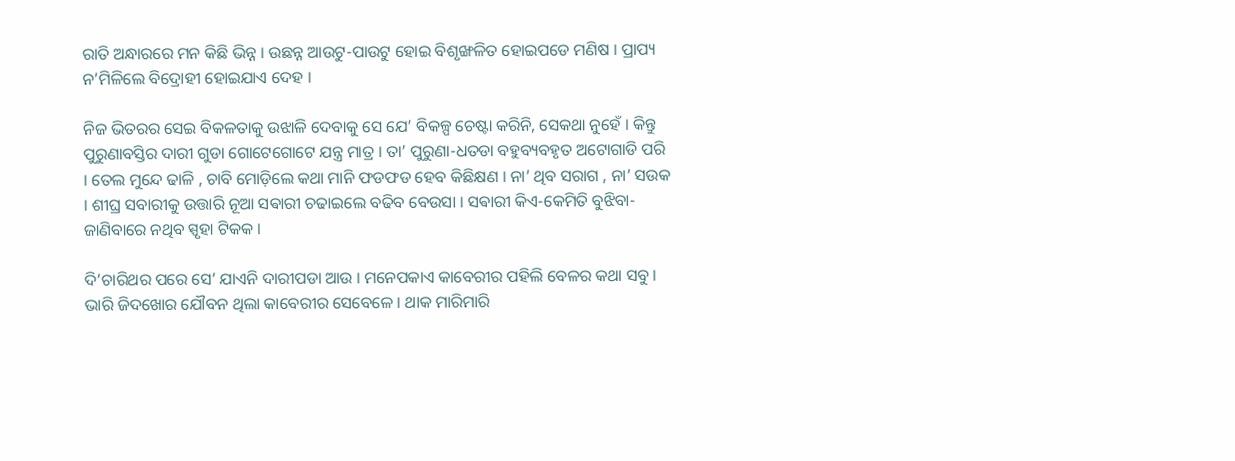ରାତି ଅନ୍ଧାରରେ ମନ କିଛି ଭିନ୍ନ । ଉଛନ୍ନ ଆଉଟୁ-ପାଉଟୁ ହୋଇ ବିଶୃଙ୍ଖଳିତ ହୋଇପଡେ ମଣିଷ । ପ୍ରାପ୍ୟ ନ’ମିଳିଲେ ବିଦ୍ରୋହୀ ହୋଇଯାଏ ଦେହ ।

ନିଜ ଭିତରର ସେଇ ବିକଳତାକୁ ଉଝାଳି ଦେବାକୁ ସେ ଯେ’ ବିକଳ୍ପ ଚେଷ୍ଟା କରିନି, ସେକଥା ନୁହେଁ । କିନ୍ତୁ ପୁରୁଣାବସ୍ତିର ଦାରୀ ଗୁଡା ଗୋଟେଗୋଟେ ଯନ୍ତ୍ର ମାତ୍ର । ତା’ ପୁରୁଣା-ଧତଡା ବହୁବ୍ୟବହୃତ ଅଟୋଗାଡି ପରି । ତେଲ ମୁନ୍ଦେ ଢାଳି , ଚାବି ମୋଡ଼ିଲେ କଥା ମାନି ଫଡଫଡ ହେବ କିଛିକ୍ଷଣ । ନା’ ଥିବ ସରାଗ , ନା’ ସଉକ । ଶୀଘ୍ର ସବାରୀକୁ ଉତ୍ତାରି ନୂଆ ସଵାରୀ ଚଢାଇଲେ ବଢିବ ବେଉସା । ସଵାରୀ କିଏ-କେମିତି ବୁଝିବା-ଜାଣିବାରେ ନଥିବ ସ୍ପୃହା ଟିକକ ।

ଦି’ଚାରିଥର ପରେ ସେ’ ଯାଏନି ଦାରୀପଡା ଆଉ । ମନେପକାଏ କାବେରୀର ପହିଲି ବେଳର କଥା ସବୁ । ଭାରି ଜିଦଖୋର ଯୌବନ ଥିଲା କାବେରୀର ସେବେଳେ । ଥାକ ମାରିମାରି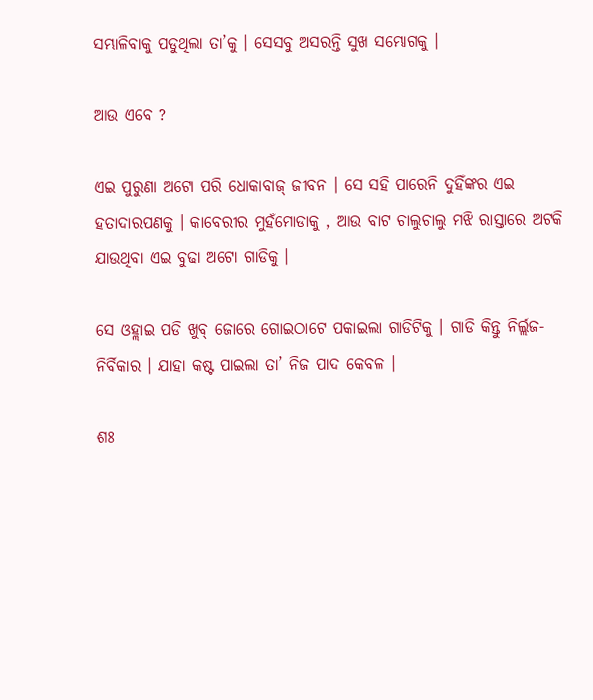ସମ୍ଭାଳିବାକୁ ପଡୁଥିଲା ତା’କୁ । ସେସବୁ ଅସରନ୍ତି ସୁଖ ସମ୍ଭୋଗକୁ ।

ଆଉ ଏବେ ?

ଏଇ ପୁରୁଣା ଅଟୋ ପରି ଧୋକାବାଜ୍ ଜୀବନ । ସେ ସହି ପାରେନି ଦୁହିଁଙ୍କର ଏଇ ହତାଦାରପଣକୁ । କାବେରୀର ମୁହଁମୋଡାକୁ , ଆଉ ବାଟ ଚାଲୁଚାଲୁ ମଝି ରାସ୍ତାରେ ଅଟକି ଯାଉଥିବା ଏଇ ବୁଢା ଅଟୋ ଗାଡିକୁ ।

ସେ ଓହ୍ଲାଇ ପଡି ଖୁବ୍ ଜୋରେ ଗୋଇଠାଟେ ପକାଇଲା ଗାଡିଟିକୁ । ଗାଡି କିନ୍ତୁ ନିର୍ଲ୍ଲଜ-ନିର୍ବିକାର । ଯାହା କଷ୍ଟ ପାଇଲା ତା’ ନିଜ ପାଦ କେବଳ ।

ଶଃ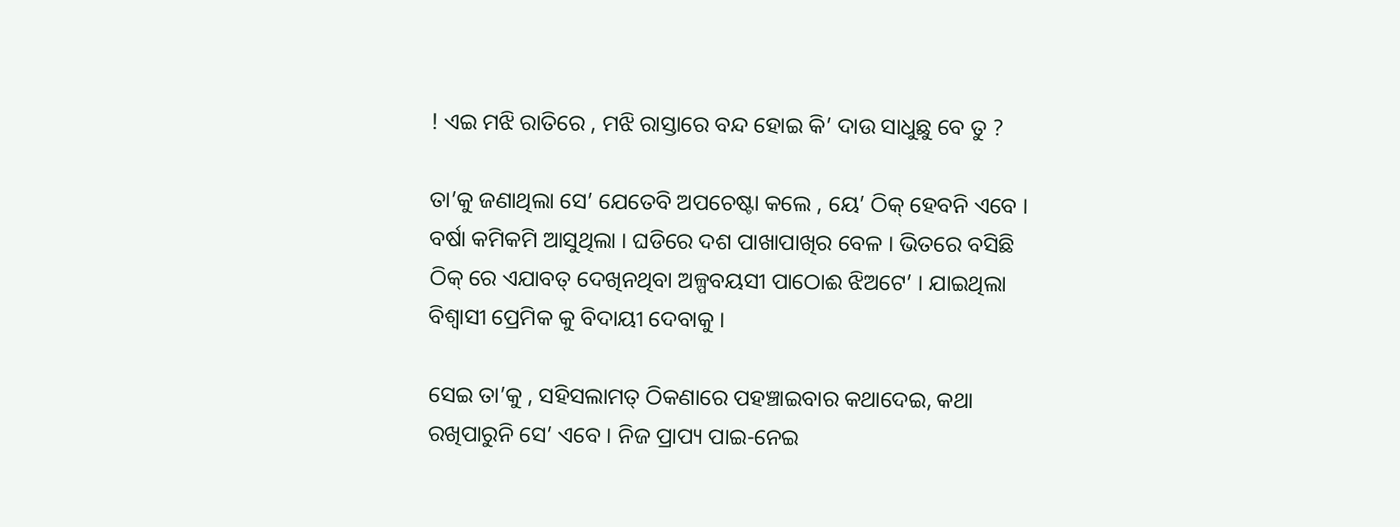! ଏଇ ମଝି ରାତିରେ , ମଝି ରାସ୍ତାରେ ବନ୍ଦ ହୋଇ କି’ ଦାଉ ସାଧୁଛୁ ବେ ତୁ ?

ତା’କୁ ଜଣାଥିଲା ସେ’ ଯେତେବି ଅପଚେଷ୍ଟା କଲେ , ୟେ’ ଠିକ୍ ହେବନି ଏବେ । ବର୍ଷା କମିକମି ଆସୁଥିଲା । ଘଡିରେ ଦଶ ପାଖାପାଖିର ବେଳ । ଭିତରେ ବସିଛି ଠିକ୍ ରେ ଏଯାବତ୍ ଦେଖିନଥିବା ଅଳ୍ପବୟସୀ ପାଠୋଈ ଝିଅଟେ’ । ଯାଇଥିଲା ବିଶ୍ବାସୀ ପ୍ରେମିକ କୁ ବିଦାୟୀ ଦେବାକୁ ।

ସେଇ ତା’କୁ , ସହିସଲାମତ୍ ଠିକଣାରେ ପହଞ୍ଚାଇବାର କଥାଦେଇ, କଥା ରଖିପାରୁନି ସେ’ ଏବେ । ନିଜ ପ୍ରାପ୍ୟ ପାଇ-ନେଇ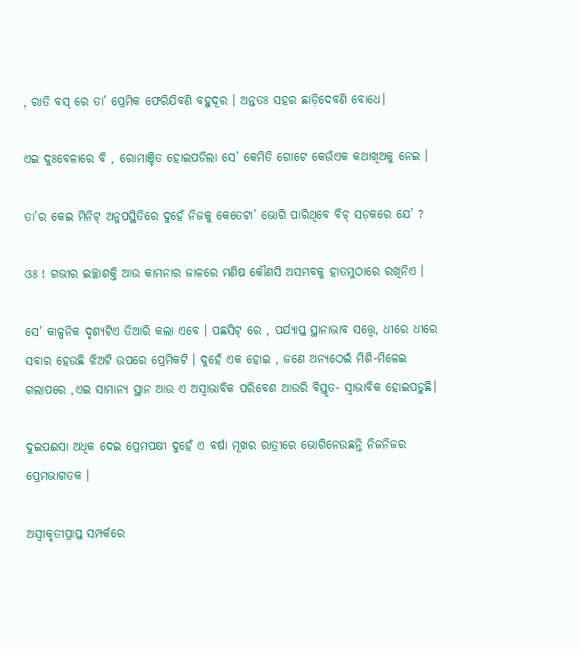, ରାତି ବସ୍ ରେ ତା’ ପ୍ରେମିକ ଫେରିଯିବଣି ବହୁଦୂର । ଅନ୍ତତଃ ସହର ଛାଡ଼ିଦେବଣି ବୋଧେ।

ଏଇ ଦୁଃବେଳାରେ ବି , ରୋମାଞ୍ଚିତ ହୋଇପଡିଲା ସେ’ କେମିତି ଗୋଟେ କେଉଁଏକ କଥାଖିଅକୁ ନେଇ ।

ତା’ର କେଇ ମିନିଟ୍ ଅନୁପସ୍ଥିତିରେ ଦୁହେଁ ନିଜକୁ କେତେଟା’ ଭୋଗି ପାରିଥିବେ ବିଚ୍ ସଡ଼କରେ ଯେ’ ?

ଓଃ ! ଗଭୀର ଇଚ୍ଛାଶକ୍ତି ଆଉ କାମନାର ଜାଳରେ ମଣିଷ କୌଣସି ଅସମ୍ଭବକୁ ହାତମୁଠାରେ ରଖିନିଏ ।

ସେ’ କାଳ୍ପନିକ ଦୃଶ୍ୟଟିଏ ତିଆରି କଲା ଏବେ । ପଛସିଟ୍ ରେ , ପର୍ଯ୍ୟାପ୍ତ ସ୍ଥାନାଭାବ ସତ୍ତ୍ୱେ, ଧୀରେ ଧୀରେ ସବାର ହେଉଛି ଝିଅଟି ଉପରେ ପ୍ରେମିକଟି । ଦୁହେଁ ଏକ ହୋଇ , ଜଣେ ଅନ୍ୟଠେଇଁ ମିଶି-ମିଳେଇ ଗଲାପରେ ,ଏଇ ସାମାନ୍ୟ ସ୍ଥାନ ଆଉ ଏ ଅସ୍ୱାଭାବିକ ପରିବେଶ ଆଉରି ବିସ୍ତୃତ- ସ୍ବାଭାବିକ ହୋଇପଡୁଛି।

ଦୁଇପଈସା ଅଧିକ ଦେଇ ପ୍ରେମପକ୍ଷୀ ଦୁହେଁ ଏ ବର୍ଷା ମୂଖର ରାତ୍ରୀରେ ଭୋଗିନେଉଛନ୍ତି ନିଜନିଜର ପ୍ରେମଭାଗତକ ।

ଅସ୍ବୀକୃତୀପ୍ରାପ୍ତ ସମ୍ପର୍କରେ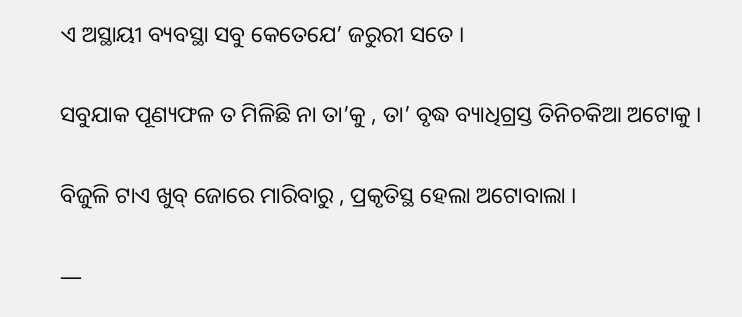ଏ ଅସ୍ଥାୟୀ ବ୍ୟବସ୍ଥା ସବୁ କେତେଯେ’ ଜରୁରୀ ସତେ ।

ସବୁଯାକ ପୂଣ୍ୟଫଳ ତ ମିଳିଛି ନା ତା’କୁ , ତା’ ବୃଦ୍ଧ ବ୍ୟାଧିଗ୍ରସ୍ତ ତିନିଚକିଆ ଅଟୋକୁ ।

ବିଜୁଳି ଟାଏ ଖୁବ୍ ଜୋରେ ମାରିବାରୁ , ପ୍ରକୃତିସ୍ଥ ହେଲା ଅଟୋବାଲା ।

―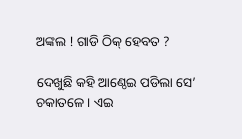ଅଙ୍କଲ ! ଗାଡି ଠିକ୍ ହେବତ ?

ଦେଖୁଛି କହି ଆଣ୍ଠେଇ ପଡିଲା ସେ’ ଚକାତଳେ । ଏଇ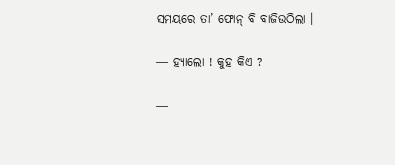ସମୟରେ ତା’ ଫୋନ୍ ବି ବାଜିଉଠିଲା ।

― ହ୍ୟାଲୋ ! କୁହ କିଏ ?

―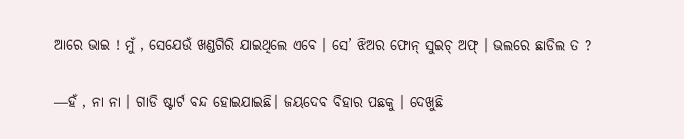ଆରେ ଭାଇ ! ମୁଁ , ସେଯେଉଁ ଖଣ୍ଡଗିରି ଯାଇଥିଲେ ଏବେ । ସେ’ ଝିଅର ଫୋନ୍ ସୁଇଚ୍ ଅଫ୍ । ଭଲରେ ଛାଡିଲ ତ ?

―ହଁ , ନା ନା । ଗାଡି ଷ୍ଟାର୍ଟ ବନ୍ଦ ହୋଇଯାଇଛି। ଜୟଦେବ ବିହାର ପଛକୁ । ଦେଖୁଛି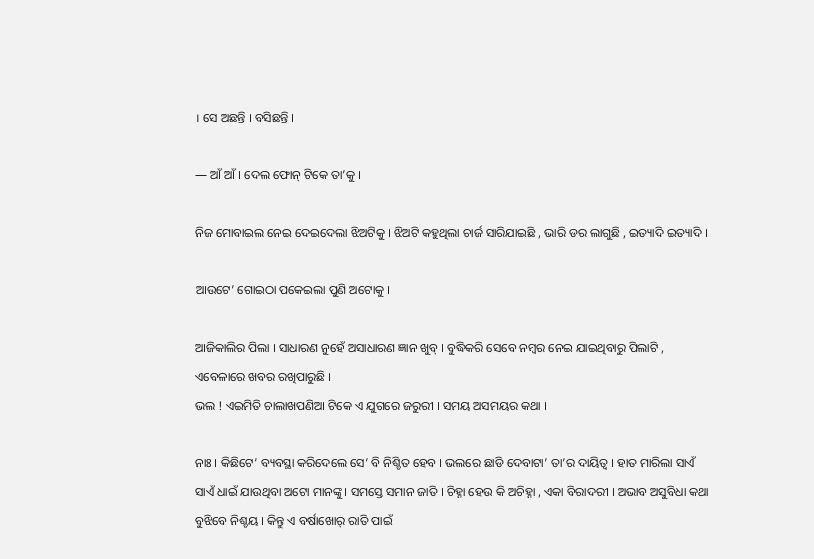। ସେ ଅଛନ୍ତି । ବସିଛନ୍ତି ।

― ଆଁ ଆଁ । ଦେଲ ଫୋନ୍ ଟିକେ ତା’କୁ ।

ନିଜ ମୋବାଇଲ ନେଇ ଦେଇଦେଲା ଝିଅଟିକୁ । ଝିଅଟି କହୁଥିଲା ଚାର୍ଜ ସାରିଯାଇଛି , ଭାରି ଡର ଲାଗୁଛି , ଇତ୍ୟାଦି ଇତ୍ୟାଦି ।

ଆଉଟେ’ ଗୋଇଠା ପକେଇଲା ପୁଣି ଅଟୋକୁ ।

ଆଜିକାଲିର ପିଲା । ସାଧାରଣ ନୁହେଁ ଅସାଧାରଣ ଜ୍ଞାନ ଖୁବ୍ । ବୁଦ୍ଧିକରି ସେବେ ନମ୍ବର ନେଇ ଯାଇଥିବାରୁ ପିଲାଟି , ଏବେଳାରେ ଖବର ରଖିପାରୁଛି ।
ଭଲ ! ଏଇମିତି ଚାଲାଖପଣିଆ ଟିକେ ଏ ଯୁଗରେ ଜରୁରୀ । ସମୟ ଅସମୟର କଥା ।

ନାଃ । କିଛିଟେ’ ବ୍ୟବସ୍ଥା କରିଦେଲେ ସେ’ ବି ନିଶ୍ଚିତ ହେବ । ଭଲରେ ଛାଡି ଦେବାଟା’ ତା’ର ଦାୟିତ୍ୱ । ହାତ ମାରିଲା ସାଏଁ ସାଏଁ ଧାଇଁ ଯାଉଥିବା ଅଟୋ ମାନଙ୍କୁ । ସମସ୍ତେ ସମାନ ଜାତି । ଚିହ୍ନା ହେଉ କି ଅଚିହ୍ନା , ଏକା ବିରାଦରୀ । ଅଭାବ ଅସୁବିଧା କଥା ବୁଝିବେ ନିଶ୍ଚୟ । କିନ୍ତୁ ଏ ବର୍ଷାଖୋର୍ ରାତି ପାଇଁ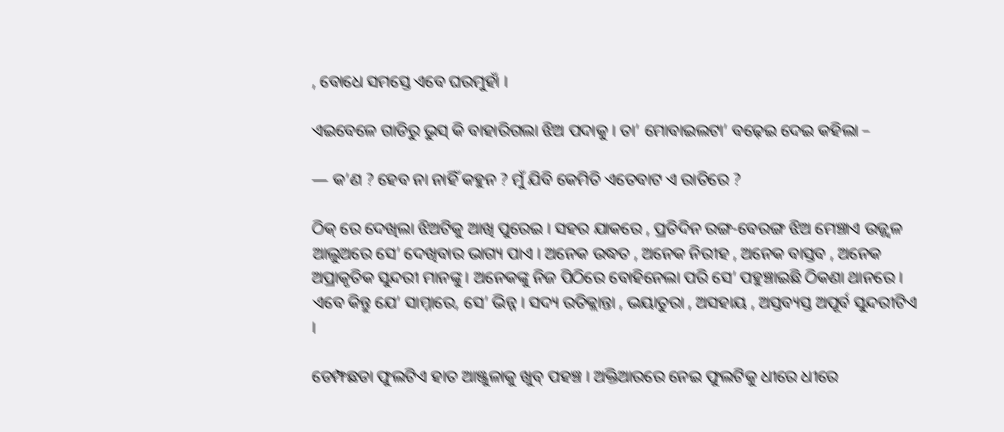, ବୋଧେ ସମସ୍ତେ ଏବେ ଘରମୁହାଁ ।

ଏଇବେଳେ ଗାଡିରୁ ଭୁସ୍ କି ବାହାରିଗଲା ଝିଅ ପଦାକୁ । ତା’ ମୋବାଇଲଟା’ ବଢ଼େଇ ଦେଇ କହିଲା –

― କ’ଣ ? ହେବ ନା ନାହିଁ କହୁନ ? ମୁଁ ଯିବି କେମିତି ଏତେବାଟ ଏ ରାତିରେ ?

ଠିକ୍ ରେ ଦେଖିଲା ଝିଅଟିକୁ ଆଖି ପୁରେଇ । ସହର ଯାକରେ , ପ୍ରତିଦିନ ରଙ୍ଗ-ବେରଙ୍ଗ ଝିଅ ମେଞ୍ଚାଏ ଉଜ୍ଜ୍ୱଳ ଆଲୁଅରେ ସେ’ ଦେଖିବାର ଭାଗ୍ୟ ପାଏ । ଅନେକ ଉଦ୍ଧତ , ଅନେକ ନିରୀହ , ଅନେକ ବାସ୍ତବ , ଅନେକ ଅପ୍ରାକୃତିକ ସୁନ୍ଦରୀ ମାନଙ୍କୁ । ଅନେକଙ୍କୁ ନିଜ ପିଠିରେ ବୋହିନେଲା ପରି ସେ’ ପହୁଞ୍ଚାଇଛି ଠିକଣା ଥାନରେ । ଏବେ କିନ୍ତୁ ଯେ’ ସାମ୍ନାରେ, ସେ’ ଭିନ୍ନ । ସଦ୍ୟ ରତିକ୍ଲାନ୍ତା , ଭୟାତୁରା , ଅସହାୟ , ଅସ୍ତବ୍ୟସ୍ତ ଅପୂର୍ବ ସୁନ୍ଦରୀଟିଏ ।

ଡେମ୍ଫଛଡା ଫୁଲଟିଏ ହାତ ଆଞ୍ଜୁଳାକୁ ଖୁବ୍ ପହଞ୍ଚ । ଅକ୍ତିଆରରେ ନେଇ ଫୁଲଟିକୁ ଧୀରେ ଧୀରେ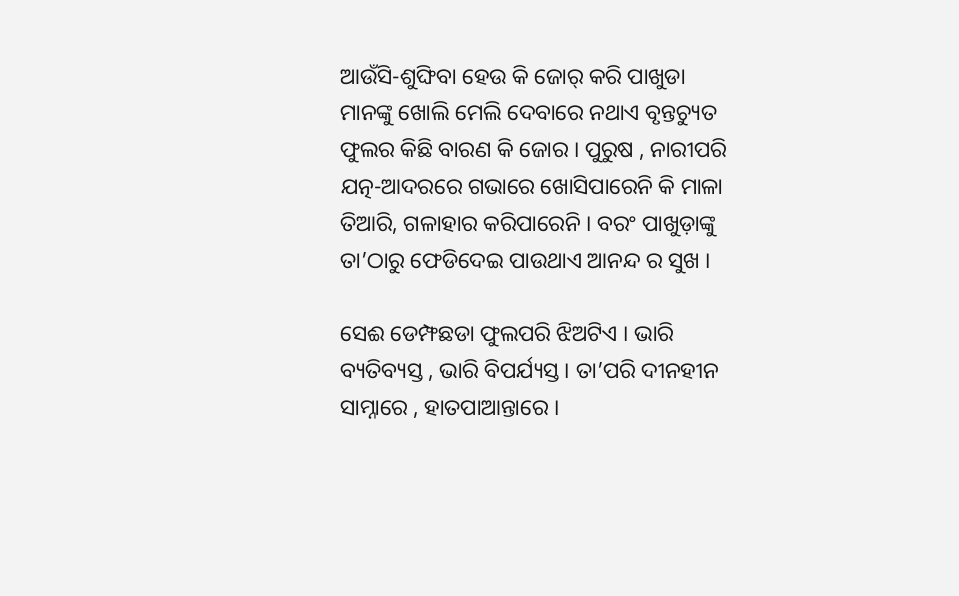ଆଉଁସି-ଶୁଙ୍ଘିବା ହେଉ କି ଜୋର୍ କରି ପାଖୁଡା ମାନଙ୍କୁ ଖୋଲି ମେଲି ଦେବାରେ ନଥାଏ ବୃନ୍ତଚ୍ୟୁତ ଫୁଲର କିଛି ବାରଣ କି ଜୋର । ପୁରୁଷ , ନାରୀପରି ଯତ୍ନ-ଆଦରରେ ଗଭାରେ ଖୋସିପାରେନି କି ମାଳା ତିଆରି, ଗଳାହାର କରିପାରେନି । ବରଂ ପାଖୁଡ଼ାଙ୍କୁ ତା’ଠାରୁ ଫେଡିଦେଇ ପାଉଥାଏ ଆନନ୍ଦ ର ସୁଖ ।

ସେଈ ଡେମ୍ଫଛଡା ଫୁଲପରି ଝିଅଟିଏ । ଭାରି ବ୍ୟତିବ୍ୟସ୍ତ , ଭାରି ବିପର୍ଯ୍ୟସ୍ତ। ତା’ପରି ଦୀନହୀନ ସାମ୍ନାରେ , ହାତପାଆନ୍ତାରେ ।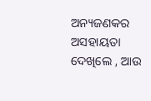ଅନ୍ୟଜଣକର ଅସହାୟତା ଦେଖିଲେ , ଆଉ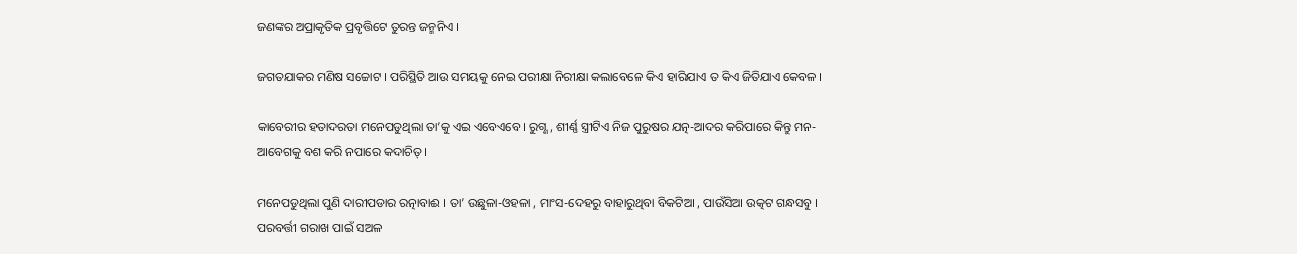ଜଣଙ୍କର ଅପ୍ରାକୃତିକ ପ୍ରବୃତ୍ତିଟେ ତୁରନ୍ତ ଜନ୍ମନିଏ ।

ଜଗତଯାକର ମଣିଷ ସଚ୍ଚୋଟ । ପରିସ୍ଥିତି ଆଉ ସମୟକୁ ନେଇ ପରୀକ୍ଷା ନିରୀକ୍ଷା କଲାବେଳେ କିଏ ହାରିଯାଏ ତ କିଏ ଜିତିଯାଏ କେବଳ ।

କାବେରୀର ହତାଦରତା ମନେପଡୁଥିଲା ତା’କୁ ଏଇ ଏବେଏବେ । ରୁଗ୍ଣ , ଶୀର୍ଣ୍ଣ ସ୍ତ୍ରୀଟିଏ ନିଜ ପୁରୁଷର ଯତ୍ନ-ଆଦର କରିପାରେ କିନ୍ତୁ ମନ-ଆବେଗକୁ ବଶ କରି ନପାରେ କଦାଚିତ୍ ।

ମନେପଡୁଥିଲା ପୁଣି ଦାରୀପଡାର ରତ୍ନାବାଈ । ତା’ ଉଛୁଳା-ଓହଳା , ମାଂସ-ଦେହରୁ ବାହାରୁଥିବା ବିକଟିଆ , ପାଉଁସିଆ ଉତ୍କଟ ଗନ୍ଧସବୁ । ପରବର୍ତ୍ତୀ ଗରାଖ ପାଇଁ ସଅଳ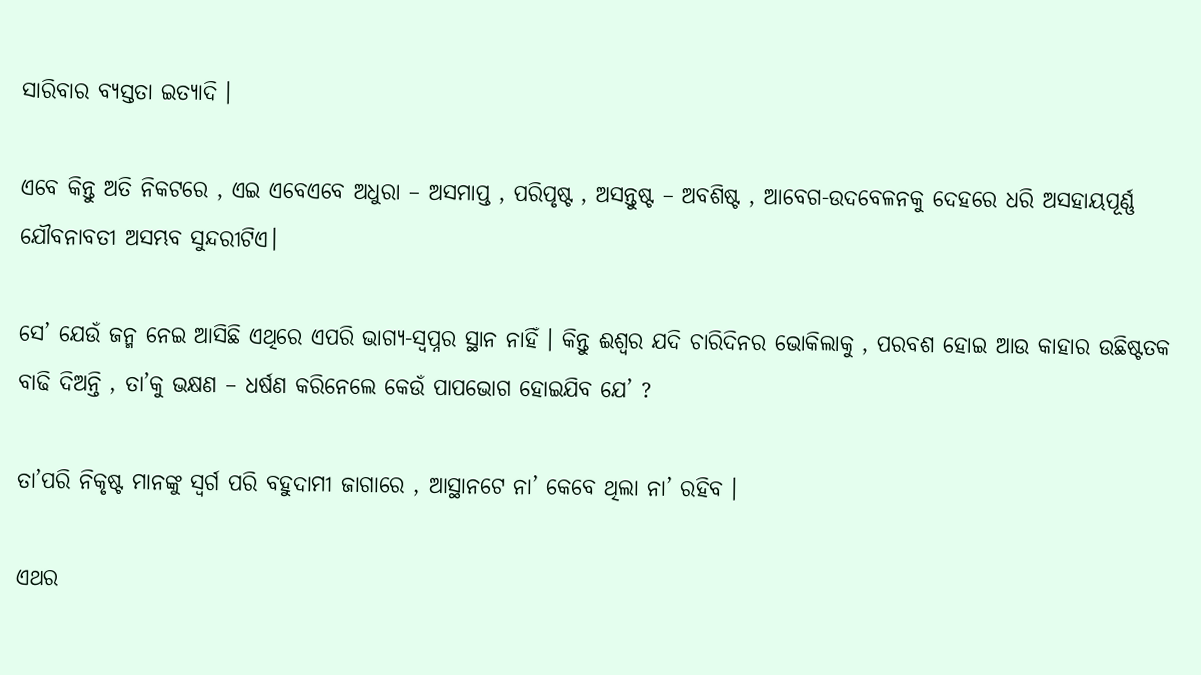ସାରିବାର ବ୍ୟସ୍ତତା ଇତ୍ୟାଦି ।

ଏବେ କିନ୍ତୁ ଅତି ନିକଟରେ , ଏଇ ଏବେଏବେ ଅଧୁରା – ଅସମାପ୍ତ , ପରିପୃଷ୍ଟ , ଅସନ୍ତୁଷ୍ଟ – ଅବଶିଷ୍ଟ , ଆବେଗ-ଉଦବେଳନକୁ ଦେହରେ ଧରି ଅସହାୟପୂର୍ଣ୍ଣ ଯୌବନାବତୀ ଅସମ୍ଭବ ସୁନ୍ଦରୀଟିଏ।

ସେ’ ଯେଉଁ ଜନ୍ମ ନେଇ ଆସିଛି ଏଥିରେ ଏପରି ଭାଗ୍ୟ-ସ୍ୱପ୍ନର ସ୍ଥାନ ନାହିଁ । କିନ୍ତୁ ଈଶ୍ଵର ଯଦି ଚାରିଦିନର ଭୋକିଲାକୁ , ପରବଶ ହୋଇ ଆଉ କାହାର ଉଛିଷ୍ଟତକ ବାଢି ଦିଅନ୍ତି , ତା’କୁ ଭକ୍ଷଣ – ଧର୍ଷଣ କରିନେଲେ କେଉଁ ପାପଭୋଗ ହୋଇଯିବ ଯେ’ ?

ତା’ପରି ନିକୃଷ୍ଟ ମାନଙ୍କୁ ସ୍ୱର୍ଗ ପରି ବହୁଦାମୀ ଜାଗାରେ , ଆସ୍ଥାନଟେ ନା’ କେବେ ଥିଲା ନା’ ରହିବ ।

ଏଥର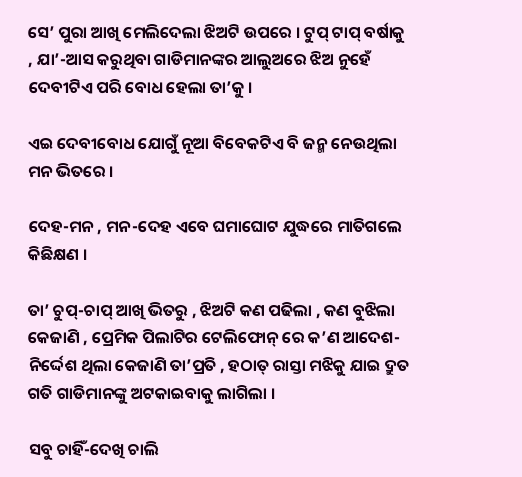ସେ’ ପୁରା ଆଖି ମେଲିଦେଲା ଝିଅଟି ଉପରେ । ଟୁପ୍ ଟାପ୍ ବର୍ଷାକୁ , ଯା’-ଆସ କରୁଥିବା ଗାଡିମାନଙ୍କର ଆଲୁଅରେ ଝିଅ ନୁହେଁ ଦେବୀଟିଏ ପରି ବୋଧ ହେଲା ତା’କୁ ।

ଏଇ ଦେବୀବୋଧ ଯୋଗୁଁ ନୂଆ ବିବେକଟିଏ ବି ଜନ୍ମ ନେଉଥିଲା ମନ ଭିତରେ ।

ଦେହ-ମନ , ମନ-ଦେହ ଏବେ ଘମାଘୋଟ ଯୁଦ୍ଧରେ ମାତିଗଲେ କିଛିକ୍ଷଣ ।

ତା’ ଚୁପ୍-ଚାପ୍ ଆଖି ଭିତରୁ , ଝିଅଟି କଣ ପଢିଲା , କଣ ବୁଝିଲା କେଜାଣି , ପ୍ରେମିକ ପିଲାଟିର ଟେଲିଫୋନ୍ ରେ କ’ଣ ଆଦେଶ-ନିର୍ଦ୍ଦେଶ ଥିଲା କେଜାଣି ତା’ପ୍ରତି , ହଠାତ୍ ରାସ୍ତା ମଝିକୁ ଯାଇ ଦ୍ରୁତ ଗତି ଗାଡିମାନଙ୍କୁ ଅଟକାଇବାକୁ ଲାଗିଲା ।

ସବୁ ଚାହିଁ-ଦେଖି ଚାଲି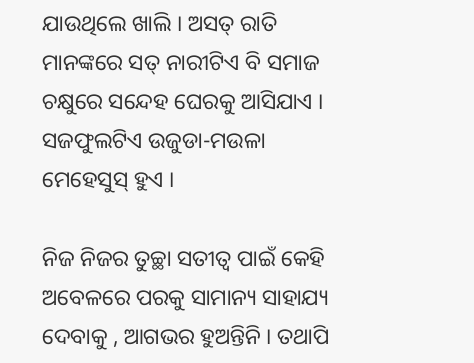ଯାଉଥିଲେ ଖାଲି । ଅସତ୍ ରାତି ମାନଙ୍କରେ ସତ୍ ନାରୀଟିଏ ବି ସମାଜ ଚକ୍ଷୁରେ ସନ୍ଦେହ ଘେରକୁ ଆସିଯାଏ । ସଜଫୁଲଟିଏ ଉଜୁଡା-ମଉଳା ମେହେସୁସ୍ ହୁଏ ।

ନିଜ ନିଜର ତୁଚ୍ଛା ସତୀତ୍ୱ ପାଇଁ କେହି ଅବେଳରେ ପରକୁ ସାମାନ୍ୟ ସାହାଯ୍ୟ ଦେବାକୁ , ଆଗଭର ହୁଅନ୍ତିନି । ତଥାପି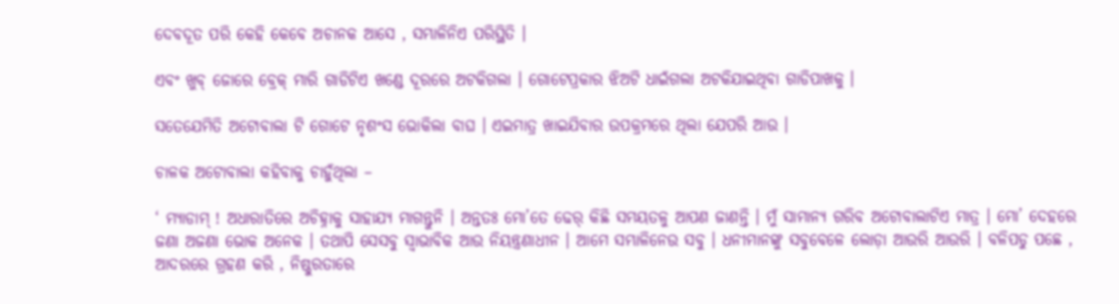ଦେବଦୂତ ପରି କେହି କେବେ ଅଚାନକ ଆସେ , ସମ୍ଭାଳିନିଏ ପରିସ୍ଥିତି ।

ଏବଂ ଖୁବ୍ ଜୋରେ ବ୍ରେକ୍ ମାରି ଗାଡିଟିଏ ଖଣ୍ଡେ ଦୂରରେ ଅଟକିଗଲା । ଗୋଟେପ୍ରକାର ଝିଅଟି ଧାଇଁଗଲା ଅଟକିଯାଇଥିବା ଗାଡିପାଖକୁ ।

ସତେଯେମିତି ଅଟୋବାଲା ଟି ଗୋଟେ ନୃଶଂସ ଭୋକିଲା ବାଘ । ଏଇମାତ୍ର ଖାଇଯିବାର ଉପକ୍ରମରେ ଥିଲା ଯେପରି ଆଉ ।

ଚାଳକ ଅଟୋବାଲା କହିବାକୁ ଚାହୁଁଥିଲା –

‘ ମ୍ୟାଡାମ୍ ! ଅଧାରାତିରେ ଅଚିହ୍ନାକୁ ସାହାଯ୍ୟ ମାଗନ୍ତୁନି । ଅନ୍ତତଃ ମୋ’ତେ ଢେର୍ କିଛି ସମୟତଳୁ ଆପଣ ଜାଣନ୍ତି । ମୁଁ ସାମାନ୍ୟ ଗରିବ ଅଟୋବାଲାଟିଏ ମାତ୍ର । ମୋ’ ଦେହରେ ଜଣା ଅଜଣା ଭୋକ ଅନେକ । ତଥାପି ସେସବୁ ସ୍ୱାଭାବିକ ଆଉ ନିୟନ୍ତ୍ରଣାଧୀନ । ଆମେ ସମ୍ଭାଳିନେଉ ସବୁ । ଧନୀମାନଙ୍କୁ ସବୁବେଳେ ଲୋଡ଼ା ଆଉରି ଆଉରି । ବଳିପଡୁ ପଛେ , ଆଦରରେ ଗ୍ରହଣ କରି , ନିଷ୍ଠୁରତାରେ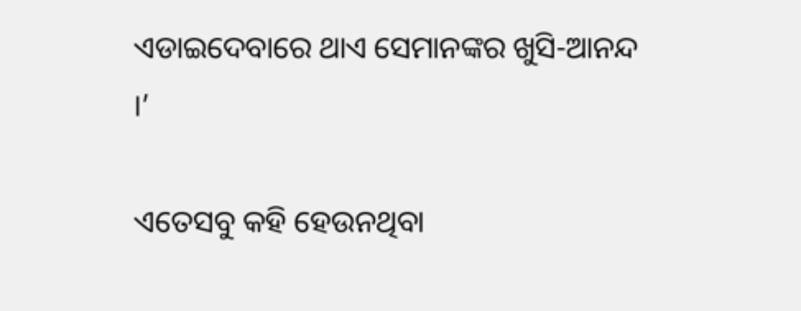ଏଡାଇଦେବାରେ ଥାଏ ସେମାନଙ୍କର ଖୁସି-ଆନନ୍ଦ ।’

ଏତେସବୁ କହି ହେଉନଥିବା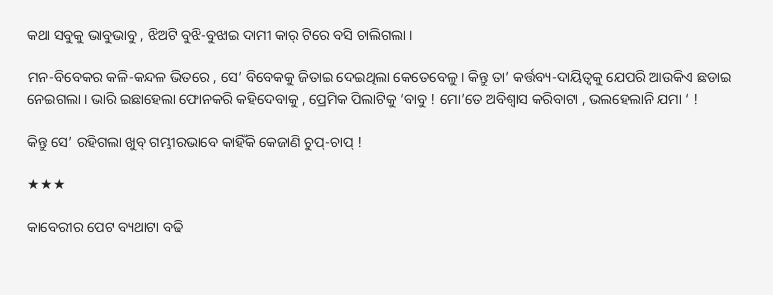କଥା ସବୁକୁ ଭାବୁଭାବୁ , ଝିଅଟି ବୁଝି-ବୁଝାଇ ଦାମୀ କାର୍ ଟିରେ ବସି ଚାଲିଗଲା ।

ମନ-ବିବେକର କଳି-କନ୍ଦଳ ଭିତରେ , ସେ’ ବିବେକକୁ ଜିତାଇ ଦେଇଥିଲା କେତେବେଳୁ । କିନ୍ତୁ ତା’ କର୍ତ୍ତବ୍ୟ-ଦାୟିତ୍ୱକୁ ଯେପରି ଆଉକିଏ ଛଡାଇ ନେଇଗଲା । ଭାରି ଇଛାହେଲା ଫୋନକରି କହିଦେବାକୁ , ପ୍ରେମିକ ପିଲାଟିକୁ ‘ବାବୁ ! ମୋ’ତେ ଅବିଶ୍ବାସ କରିବାଟା , ଭଲହେଲାନି ଯମା ‘ !

କିନ୍ତୁ ସେ’ ରହିଗଲା ଖୁବ୍ ଗମ୍ଭୀରଭାବେ କାହିଁକି କେଜାଣି ଚୁପ୍-ଚାପ୍ !

★★★

କାବେରୀର ପେଟ ବ୍ୟଥାଟା ବଢି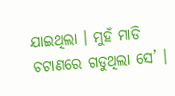ଯାଇଥିଲା । ମୁହଁ ମାଡି ଚଟାଣରେ ଗଡୁଥିଲା ସେ’ ।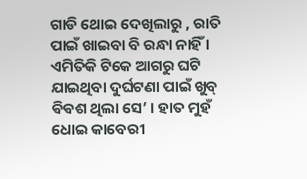ଗାଡି ଥୋଇ ଦେଖିଲାରୁ , ରାତି ପାଇଁ ଖାଇବା ବି ରନ୍ଧା ନାହିଁ । ଏମିତିକି ଟିକେ ଆଗରୁ ଘଟି ଯାଇଥିବା ଦୁର୍ଘଟଣା ପାଇଁ ଖୁବ୍ ଵିଵଶ ଥିଲା ସେ’ । ହାତ ମୁହଁ ଧୋଇ କାବେରୀ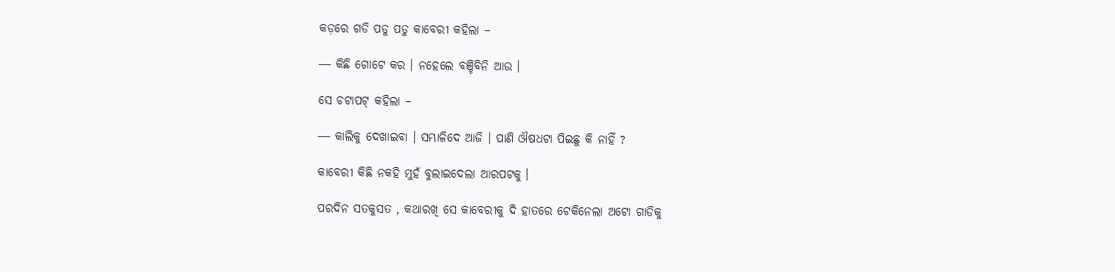କଡ଼ରେ ଗଡି ପଡୁ ପଡୁ କାବେରୀ କହିଲା –

― କିଛି ଗୋଟେ କର । ନହେଲେ ବଞ୍ଚିବିନି ଆଉ ।

ସେ ଚଟାପଟ୍ କହିଲା –

― କାଲିକୁ ଦେଖାଇବା । ସମ୍ଭାଳିଦେ ଆଜି । ପାଣି ଔଷଧଟା ପିଇଛୁ କି ନାହିଁ ?

କାବେରୀ କିଛି ନକହି ମୁହଁ ବୁଲାଇଦେଲା ଆରପଟକୁ ।

ପରଦିନ ସତକୁସତ , କଥାରଖି ସେ କାବେରୀକୁ ଦି ହାତରେ ଟେକିନେଲା ଅଟୋ ଗାଡିକୁ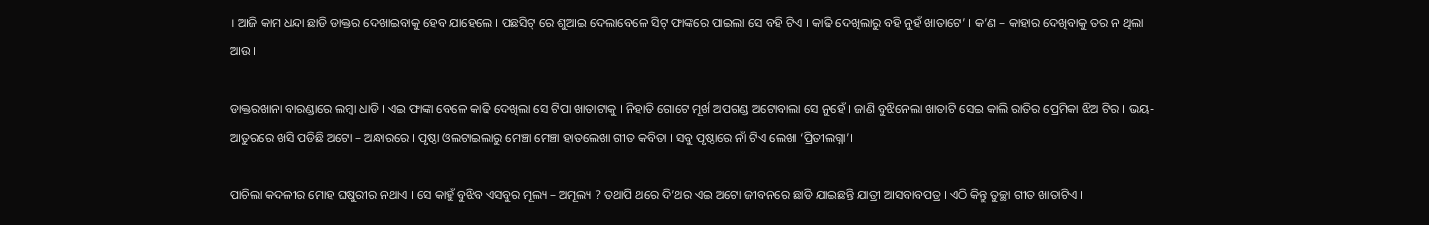। ଆଜି କାମ ଧନ୍ଦା ଛାଡି ଡାକ୍ତର ଦେଖାଇବାକୁ ହେବ ଯାହେଲେ । ପଛସିଟ୍ ରେ ଶୁଆଇ ଦେଲାବେଳେ ସିଟ୍ ଫାଙ୍କରେ ପାଇଲା ସେ ବହି ଟିଏ । କାଢି ଦେଖିଲାରୁ ବହି ନୁହଁ ଖାତାଟେ’ । କ’ଣ – କାହାର ଦେଖିବାକୁ ତର ନ ଥିଲା ଆଉ ।

ଡାକ୍ତରଖାନା ବାରଣ୍ଡାରେ ଲମ୍ବା ଧାଡି । ଏଇ ଫାଙ୍କା ବେଳେ କାଢି ଦେଖିଲା ସେ ଟିପା ଖାତାଟାକୁ । ନିହାତି ଗୋଟେ ମୂର୍ଖ ଅପଗଣ୍ଡ ଅଟୋବାଲା ସେ ନୁହେଁ । ଜାଣି ବୁଝିନେଲା ଖାତାଟି ସେଇ କାଲି ରାତିର ପ୍ରେମିକା ଝିଅ ଟିର । ଭୟ- ଆତୁରରେ ଖସି ପଡିଛି ଅଟୋ – ଅନ୍ଧାରରେ । ପୃଷ୍ଠା ଓଲଟାଇଲାରୁ ମେଞ୍ଚା ମେଞ୍ଚା ହାତଲେଖା ଗୀତ କବିତା । ସବୁ ପୃଷ୍ଠାରେ ନାଁ ଟିଏ ଲେଖା ‘ପ୍ରିତୀଲଗ୍ନା’।

ପାଚିଲା କଦଳୀର ମୋହ ଘଷୁରୀର ନଥାଏ । ସେ କାହୁଁ ବୁଝିବ ଏସବୁର ମୂଲ୍ୟ – ଅମୂଲ୍ୟ ? ତଥାପି ଥରେ ଦି’ଥର ଏଇ ଅଟୋ ଜୀବନରେ ଛାଡି ଯାଇଛନ୍ତି ଯାତ୍ରୀ ଆସବାବପତ୍ର । ଏଠି କିନ୍ତୁ ତୁଚ୍ଛା ଗୀତ ଖାତାଟିଏ ।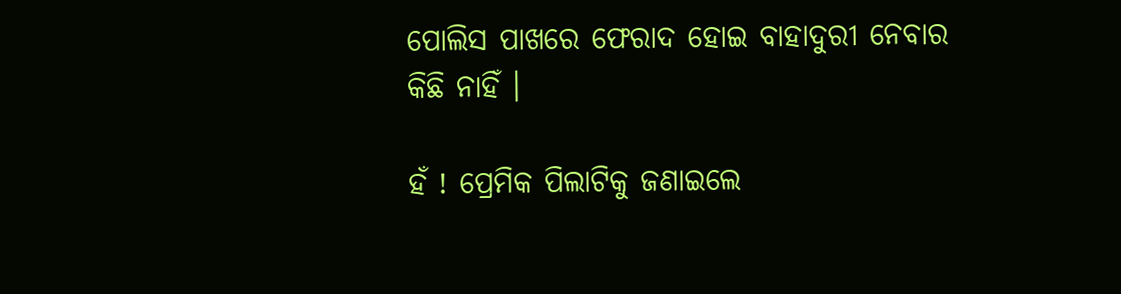ପୋଲିସ ପାଖରେ ଫେରାଦ ହୋଇ ବାହାଦୁରୀ ନେବାର କିଛି ନାହିଁ ।

ହଁ ! ପ୍ରେମିକ ପିଲାଟିକୁ ଜଣାଇଲେ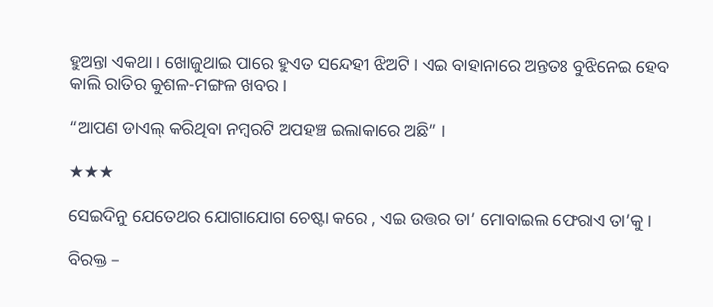ହୁଅନ୍ତା ଏକଥା । ଖୋଜୁଥାଇ ପାରେ ହୁଏତ ସନ୍ଦେହୀ ଝିଅଟି । ଏଇ ବାହାନାରେ ଅନ୍ତତଃ ବୁଝିନେଇ ହେବ କାଲି ରାତିର କୁଶଳ-ମଙ୍ଗଳ ଖବର ।

“ଆପଣ ଡାଏଲ୍ କରିଥିବା ନମ୍ବରଟି ଅପହଞ୍ଚ ଇଲାକାରେ ଅଛି” ।

★★★

ସେଇଦିନୁ ଯେତେଥର ଯୋଗାଯୋଗ ଚେଷ୍ଟା କରେ , ଏଇ ଉତ୍ତର ତା’ ମୋବାଇଲ ଫେରାଏ ତା’କୁ ।

ବିରକ୍ତ –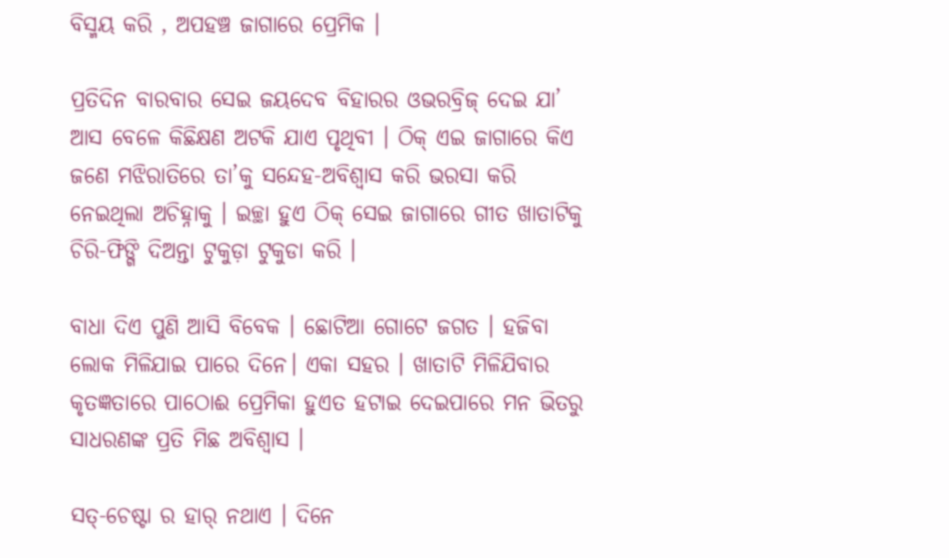ବିସ୍ମୟ କରି , ଅପହଞ୍ଚ ଜାଗାରେ ପ୍ରେମିକ ।

ପ୍ରତିଦିନ ବାରବାର ସେଇ ଜୟଦେବ ବିହାରର ଓଭରବ୍ରିଜ୍ ଦେଇ ଯା’ ଆସ ବେଳେ କିଛିକ୍ଷଣ ଅଟକି ଯାଏ ପୃଥିବୀ । ଠିକ୍ ଏଇ ଜାଗାରେ କିଏ ଜଣେ ମଝିରାତିରେ ତା’କୁ ସନ୍ଦେହ-ଅବିଶ୍ୱାସ କରି ଭରସା କରି ନେଇଥିଲା ଅଚିହ୍ନାକୁ । ଇଚ୍ଛା ହୁଏ ଠିକ୍ ସେଇ ଜାଗାରେ ଗୀତ ଖାତାଟିକୁ ଚିରି-ଫିଙ୍ଗି ଦିଅନ୍ତା ଟୁକୁଡ଼ା ଟୁକୁଡା କରି ।

ବାଧା ଦିଏ ପୁଣି ଆସି ବିବେକ । ଛୋଟିଆ ଗୋଟେ ଜଗତ । ହଜିବା ଲୋକ ମିଳିଯାଇ ପାରେ ଦିନେ। ଏକା ସହର । ଖାତାଟି ମିଳିଯିବାର କୃତଜ୍ଞତାରେ ପାଠୋଈ ପ୍ରେମିକା ହୁଏତ ହଟାଇ ଦେଇପାରେ ମନ ଭିତରୁ ସାଧରଣଙ୍କ ପ୍ରତି ମିଛ ଅବିଶ୍ୱାସ ।

ସତ୍-ଚେଷ୍ଟା ର ହାର୍ ନଥାଏ । ଦିନେ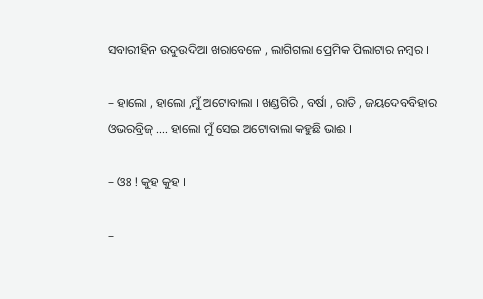ସବାରୀହିନ ଉଦୁଉଦିଆ ଖରାବେଳେ , ଲାଗିଗଲା ପ୍ରେମିକ ପିଲାଟାର ନମ୍ବର ।

– ହାଲୋ , ହାଲୋ ,ମୁଁ ଅଟୋବାଲା । ଖଣ୍ଡଗିରି , ବର୍ଷା , ରାତି , ଜୟଦେବବିହାର ଓଭରବ୍ରିଜ୍ …. ହାଲୋ ମୁଁ ସେଇ ଅଟୋବାଲା କହୁଛି ଭାଈ ।

– ଓଃ ! କୁହ କୁହ ।

–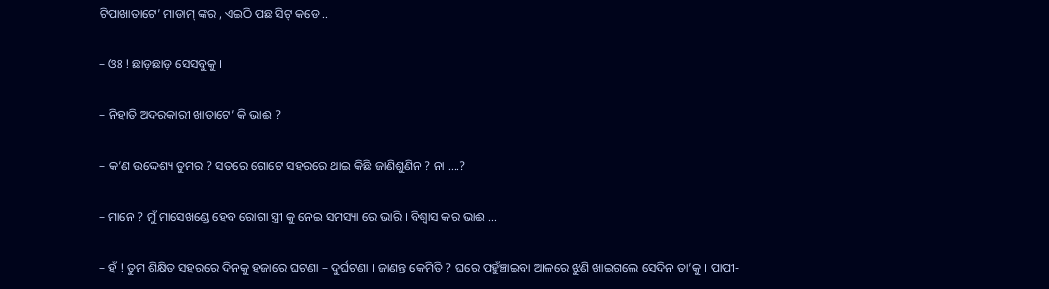ଟିପାଖାତାଟେ’ ମାଡାମ୍ ଙ୍କର , ଏଇଠି ପଛ ସିଟ୍ କଡେ ..

– ଓଃ ! ଛାଡ଼ଛାଡ଼ ସେସବୁକୁ ।

– ନିହାତି ଅଦରକାରୀ ଖାତାଟେ’ କି ଭାଈ ?

– କ’ଣ ଉଦ୍ଦେଶ୍ୟ ତୁମର ? ସତରେ ଗୋଟେ ସହରରେ ଥାଇ କିଛି ଜାଣିଶୁଣିନ ? ନା ….?

– ମାନେ ? ମୁଁ ମାସେଖଣ୍ଡେ ହେବ ରୋଗା ସ୍ତ୍ରୀ କୁ ନେଇ ସମସ୍ୟା ରେ ଭାରି । ବିଶ୍ୱାସ କର ଭାଈ …

– ହଁ ! ତୁମ ଶିକ୍ଷିତ ସହରରେ ଦିନକୁ ହଜାରେ ଘଟଣା – ଦୁର୍ଘଟଣା । ଜାଣନ୍ତ କେମିତି ? ଘରେ ପହୁଁଞ୍ଚାଇବା ଆଳରେ ଝୁଣି ଖାଇଗଲେ ସେଦିନ ତା’କୁ । ପାପୀ-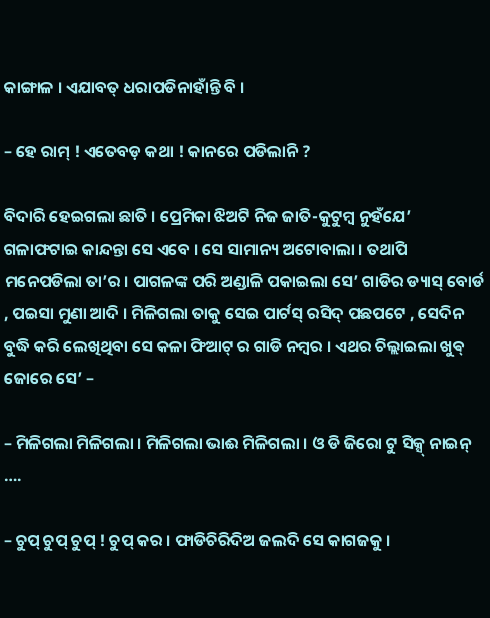କାଙ୍ଗାଳ । ଏଯାବତ୍ ଧରାପଡିନାହାଁନ୍ତି ବି ।

– ହେ ରାମ୍ ! ଏତେବଡ଼ କଥା ! କାନରେ ପଡିଲାନି ?

ବିଦାରି ହେଇଗଲା ଛାତି । ପ୍ରେମିକା ଝିଅଟି ନିଜ ଜାତି-କୁଟୁମ୍ବ ନୁହଁଯେ’ ଗଳାଫଟାଇ କାନ୍ଦନ୍ତା ସେ ଏବେ । ସେ ସାମାନ୍ୟ ଅଟୋବାଲା । ତଥାପି ମନେପଡିଲା ତା’ର । ପାଗଳଙ୍କ ପରି ଅଣ୍ଡାଳି ପକାଇଲା ସେ’ ଗାଡିର ଡ୍ୟାସ୍ ବୋର୍ଡ , ପଇସା ମୁଣା ଆଦି । ମିଳିଗଲା ତାକୁ ସେଇ ପାର୍ଟସ୍ ରସିଦ୍ ପଛପଟେ , ସେଦିନ ବୁଦ୍ଧି କରି ଲେଖିଥିବା ସେ କଳା ଫିଆଟ୍ ର ଗାଡି ନମ୍ବର । ଏଥର ଚିଲ୍ଲାଇଲା ଖୁଵ୍ ଜୋରେ ସେ’ –

– ମିଳିଗଲା ମିଳିଗଲା । ମିଳିଗଲା ଭାଈ ମିଳିଗଲା । ଓ ଡି ଜିରୋ ଟୁ ସିକ୍ସ୍ ନାଇନ୍ ….

– ଚୁପ୍ ଚୁପ୍ ଚୁପ୍ ! ଚୁପ୍ କର । ଫାଡିଚିରିଦିଅ ଜଲଦି ସେ କାଗଜକୁ ।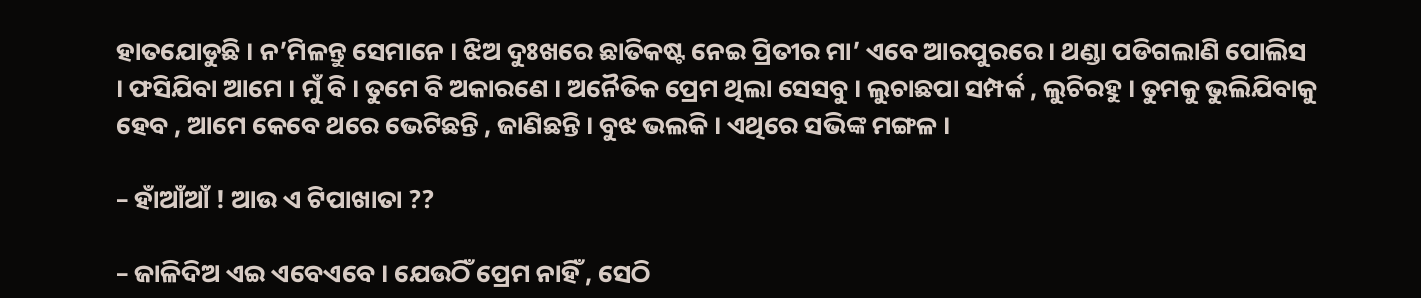ହାତଯୋଡୁଛି । ନ’ମିଳନ୍ତୁ ସେମାନେ । ଝିଅ ଦୁଃଖରେ ଛାତିକଷ୍ଟ ନେଇ ପ୍ରିତୀର ମା’ ଏବେ ଆରପୁରରେ । ଥଣ୍ଡା ପଡିଗଲାଣି ପୋଲିସ । ଫସିଯିବା ଆମେ । ମୁଁ ବି । ତୁମେ ବି ଅକାରଣେ । ଅନୈତିକ ପ୍ରେମ ଥିଲା ସେସବୁ । ଲୁଚାଛପା ସମ୍ପର୍କ , ଲୁଚିରହୁ । ତୁମକୁ ଭୁଲିଯିବାକୁ ହେବ , ଆମେ କେବେ ଥରେ ଭେଟିଛନ୍ତି , ଜାଣିଛନ୍ତି । ବୁଝ ଭଲକି । ଏଥିରେ ସଭିଙ୍କ ମଙ୍ଗଳ ।

– ହାଁଆଁଆଁ ! ଆଉ ଏ ଟିପାଖାତା ??

– ଜାଳିଦିଅ ଏଇ ଏବେଏବେ । ଯେଉଠିଁ ପ୍ରେମ ନାହିଁ , ସେଠି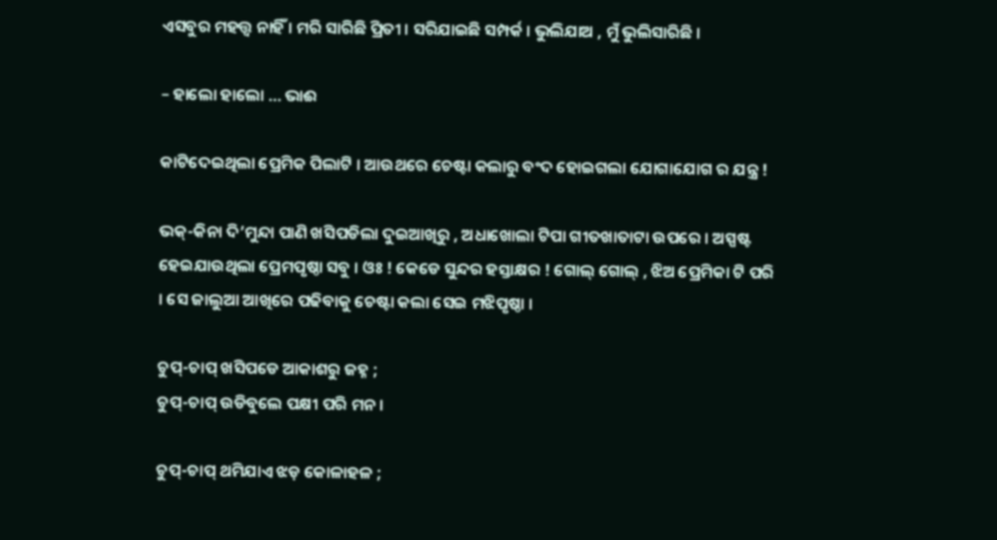ଏସବୁର ମହତ୍ତ୍ବ ନାହିଁ । ମରି ସାରିଛି ପ୍ରିତୀ । ସରିଯାଇଛି ସମ୍ପର୍କ । ଭୁଲିଯାଅ , ମୁଁ ଭୁଲିସାରିଛି ।

– ହାଲୋ ହାଲୋ … ଭାଈ

କାଟିଦେଇଥିଲା ପ୍ରେମିକ ପିଲାଟି । ଆଉଥରେ ଚେଷ୍ଟା କଲାରୁ ବଂଦ ହୋଇଗଲା ଯୋଗାଯୋଗ ର ଯନ୍ତ୍ର !

ଭକ୍-କିନା ଦି’ମୁନ୍ଦା ପାଣି ଖସିପଡିଲା ଦୁଇଆଖିରୁ , ଅଧାଖୋଲା ଟିପା ଗୀତଖାତାଟା ଉପରେ । ଅସ୍ପଷ୍ଟ ହେଇଯାଉଥିଲା ପ୍ରେମପୃଷ୍ଠା ସବୁ । ଓଃ ! କେଡେ ସୁନ୍ଦର ହସ୍ତାକ୍ଷର ! ଗୋଲ୍ ଗୋଲ୍ , ଝିଅ ପ୍ରେମିକା ଟି ପରି । ସେ ଜାଲୁଆ ଆଖିରେ ପଢିବାକୁ ଚେଷ୍ଟା କଲା ସେଇ ମଝିପୃଷ୍ଠା ।

ଚୁପ୍-ଚାପ୍ ଖସିପଡେ ଆକାଶରୁ ଜହ୍ନ ;
ଚୁପ୍-ଚାପ୍ ଉଡିବୁଲେ ପକ୍ଷୀ ପରି ମନ ।

ଚୁପ୍-ଚାପ୍ ଥମିଯାଏ ଝଡ଼ କୋଳାହଳ ;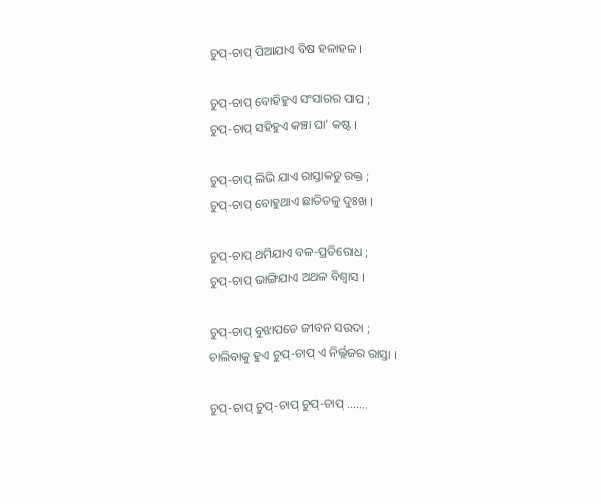ଚୁପ୍-ଚାପ୍ ପିଆଯାଏ ବିଷ ହଳାହଳ ।

ଚୁପ୍-ଚାପ୍ ବୋହିହୁଏ ସଂସାରର ପାପ ;
ଚୁପ୍-ଚାପ୍ ସହିହୁଏ କଞ୍ଚା ଘା’ କଷ୍ଟ ।

ଚୁପ୍-ଚାପ୍ ଲିଭି ଯାଏ ରାସ୍ତାକଡୁ ରକ୍ତ ;
ଚୁପ୍-ଚାପ୍ ବୋହୁଥାଏ ଛାତିତଳୁ ଦୁଃଖ ।

ଚୁପ୍-ଚାପ୍ ଥମିଯାଏ ବଳ-ପ୍ରତିରୋଧ ;
ଚୁପ୍-ଚାପ୍ ଭାଙ୍ଗିଯାଏ ଅଥଳ ବିଶ୍ୱାସ ।

ଚୁପ୍-ଚାପ୍ ବୁଝାପଡେ ଜୀବନ ସଉଦା ;
ଚାଲିବାକୁ ହୁଏ ଚୁପ୍-ଚାପ୍ ଏ ନିର୍ଲ୍ଲଜର ରାସ୍ତା ।

ଚୁପ୍-ଚାପ୍ ଚୁପ୍-ଚାପ୍ ଚୁପ୍-ଚାପ୍ …….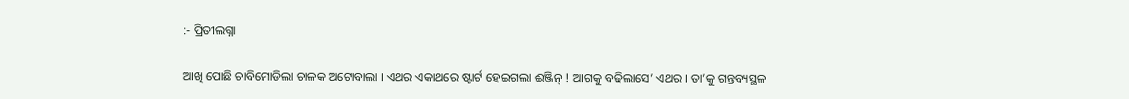:- ପ୍ରିତୀଲଗ୍ନା

ଆଖି ପୋଛି ଚାବିମୋଡିଲା ଚାଳକ ଅଟୋବାଲା । ଏଥର ଏକାଥରେ ଷ୍ଟାର୍ଟ ହେଇଗଲା ଈଞ୍ଜିନ୍ ! ଆଗକୁ ବଢିଲାସେ’ ଏଥର । ତା’କୁ ଗନ୍ତବ୍ୟସ୍ଥଳ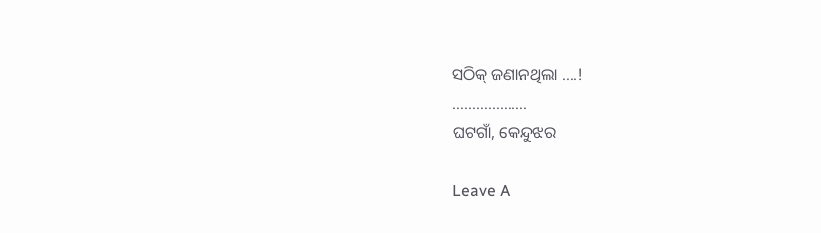ସଠିକ୍ ଜଣାନଥିଲା ….!
……………….
ଘଟଗାଁ, କେନ୍ଦୁଝର

Leave A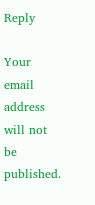Reply

Your email address will not be published.